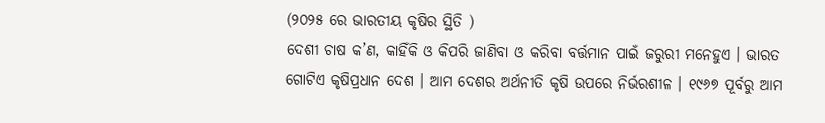(୨୦୨୫ ରେ ଭାରତୀୟ କୃଷିର ସ୍ଥିତି )
ଦେଶୀ ଚାଷ କ’ଣ, କାହିଁକି ଓ କିପରି ଜାଣିବା ଓ କରିବା ବର୍ତ୍ତମାନ ପାଇଁ ଜରୁରୀ ମନେହୁଏ । ଭାରତ ଗୋଟିଏ କୃଷିପ୍ରଧାନ ଦେଶ । ଆମ ଦେଶର ଅର୍ଥନୀତି କୃଷି ଉପରେ ନିର୍ଭରଶୀଳ । ୧୯୬୭ ପୂର୍ବରୁ ଆମ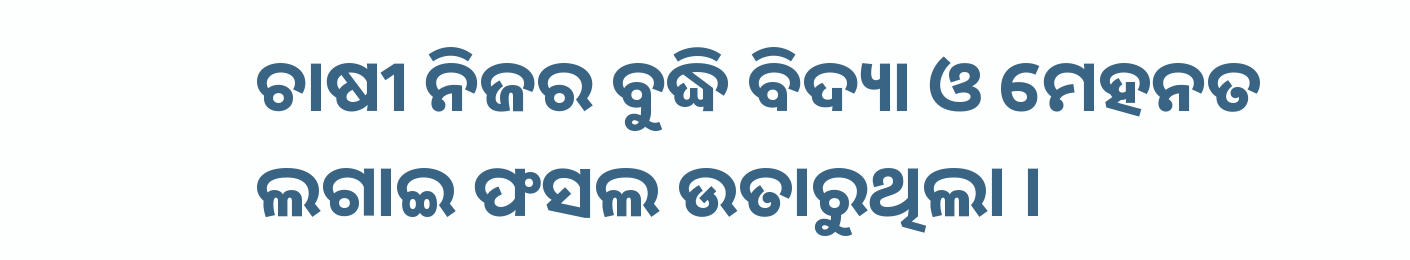ଚାଷୀ ନିଜର ବୁଦ୍ଧି ବିଦ୍ୟା ଓ ମେହନତ ଲଗାଇ ଫସଲ ଉତାରୁଥିଲା ।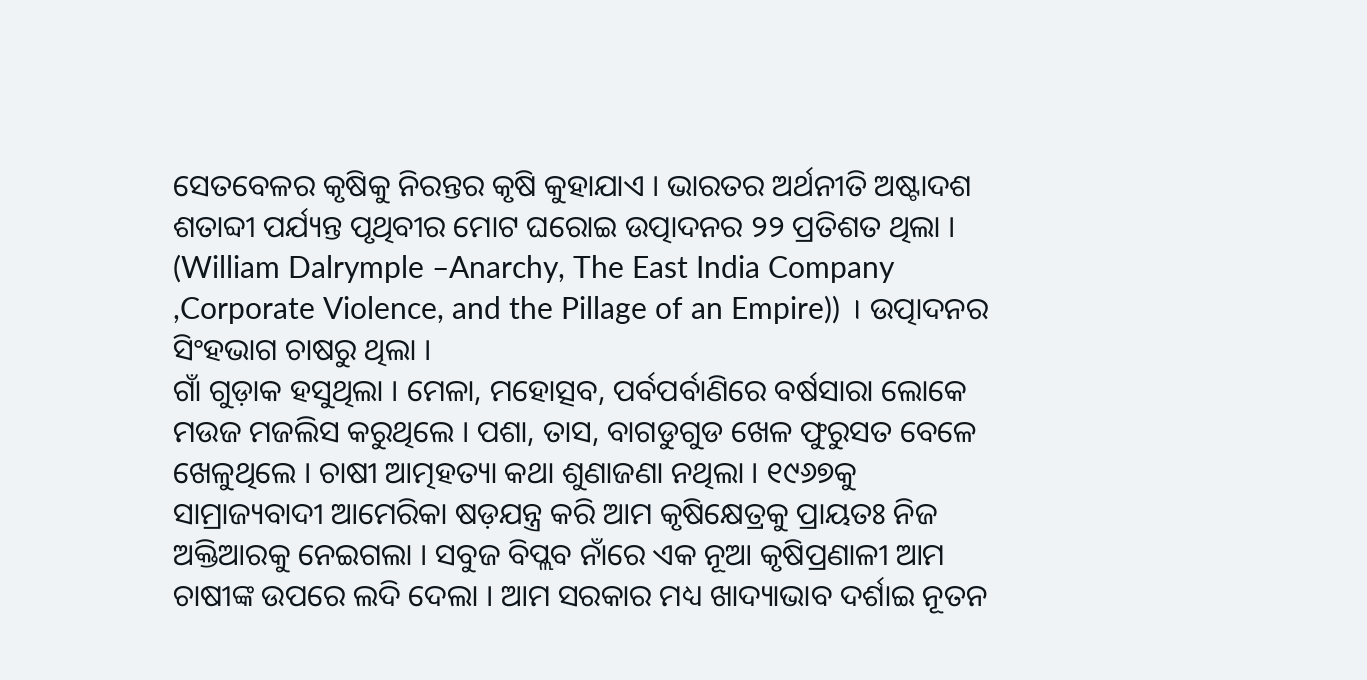ସେତବେଳର କୃଷିକୁ ନିରନ୍ତର କୃଷି କୁହାଯାଏ । ଭାରତର ଅର୍ଥନୀତି ଅଷ୍ଟାଦଶ ଶତାବ୍ଦୀ ପର୍ଯ୍ୟନ୍ତ ପୃଥିବୀର ମୋଟ ଘରୋଇ ଉତ୍ପାଦନର ୨୨ ପ୍ରତିଶତ ଥିଲା । (William Dalrymple –Anarchy, The East India Company ,Corporate Violence, and the Pillage of an Empire)) । ଉତ୍ପାଦନର ସିଂହଭାଗ ଚାଷରୁ ଥିଲା ।
ଗାଁ ଗୁଡ଼ାକ ହସୁଥିଲା । ମେଳା, ମହୋତ୍ସବ, ପର୍ବପର୍ବାଣିରେ ବର୍ଷସାରା ଲୋକେ ମଉଜ ମଜଲିସ କରୁଥିଲେ । ପଶା, ତାସ, ବାଗଡୁଗୁଡ ଖେଳ ଫୁରୁସତ ବେଳେ ଖେଳୁଥିଲେ । ଚାଷୀ ଆତ୍ମହତ୍ୟା କଥା ଶୁଣାଜଣା ନଥିଲା । ୧୯୬୭କୁ ସାମ୍ରାଜ୍ୟବାଦୀ ଆମେରିକା ଷଡ଼ଯନ୍ତ୍ର କରି ଆମ କୃଷିକ୍ଷେତ୍ରକୁ ପ୍ରାୟତଃ ନିଜ ଅକ୍ତିଆରକୁ ନେଇଗଲା । ସବୁଜ ବିପ୍ଲବ ନାଁରେ ଏକ ନୂଆ କୃଷିପ୍ରଣାଳୀ ଆମ ଚାଷୀଙ୍କ ଉପରେ ଲଦି ଦେଲା । ଆମ ସରକାର ମଧ୍ୟ ଖାଦ୍ୟାଭାବ ଦର୍ଶାଇ ନୂତନ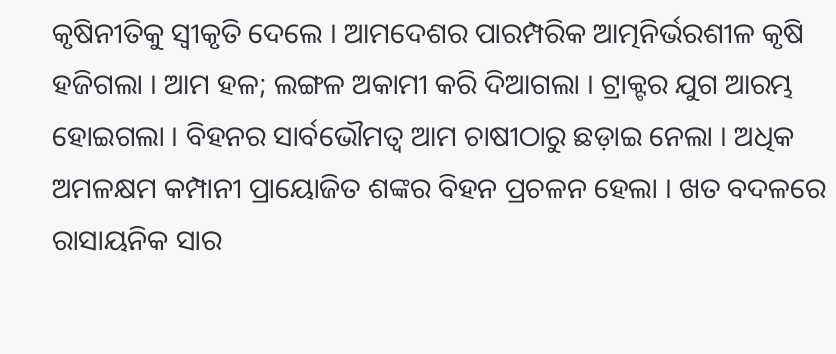କୃଷିନୀତିକୁ ସ୍ୱୀକୃତି ଦେଲେ । ଆମଦେଶର ପାରମ୍ପରିକ ଆତ୍ମନିର୍ଭରଶୀଳ କୃଷି ହଜିଗଲା । ଆମ ହଳ; ଲଙ୍ଗଳ ଅକାମୀ କରି ଦିଆଗଲା । ଟ୍ରାକ୍ଟର ଯୁଗ ଆରମ୍ଭ ହୋଇଗଲା । ବିହନର ସାର୍ବଭୌମତ୍ୱ ଆମ ଚାଷୀଠାରୁ ଛଡ଼ାଇ ନେଲା । ଅଧିକ ଅମଳକ୍ଷମ କମ୍ପାନୀ ପ୍ରାୟୋଜିତ ଶଙ୍କର ବିହନ ପ୍ରଚଳନ ହେଲା । ଖତ ବଦଳରେ ରାସାୟନିକ ସାର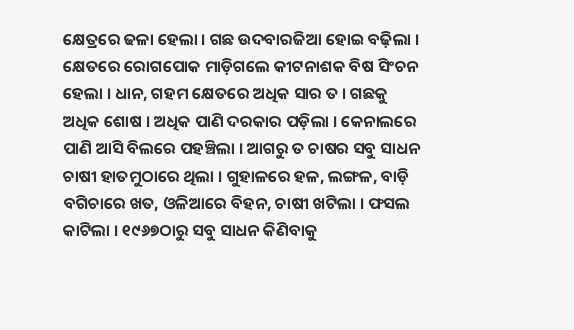କ୍ଷେତ୍ରରେ ଢଳା ହେଲା । ଗଛ ଉଦବାରଜିଆ ହୋଇ ବଢ଼ିଲା । କ୍ଷେତରେ ରୋଗପୋକ ମାଡ଼ିଗଲେ କୀଟନାଶକ ବିଷ ସିଂଚନ ହେଲା । ଧାନ, ଗହମ କ୍ଷେତରେ ଅଧିକ ସାର ତ । ଗଛକୁ ଅଧିକ ଶୋଷ । ଅଧିକ ପାଣି ଦରକାର ପଡ଼ିଲା । କେନାଲରେ ପାଣି ଆସି ବିଲରେ ପହଞ୍ଚିଲା । ଆଗରୁ ତ ଚାଷର ସବୁ ସାଧନ ଚାଷୀ ହାତମୁଠାରେ ଥିଲା । ଗୁହାଳରେ ହଳ, ଲଙ୍ଗଳ, ବାଡ଼ି ବଗିଚାରେ ଖତ, ଓଳିଆରେ ବିହନ, ଚାଷୀ ଖଟିଲା । ଫସଲ କାଟିଲା । ୧୯୬୭ଠାରୁ ସବୁ ସାଧନ କିଣିବାକୁ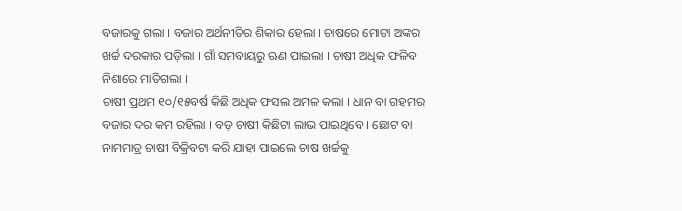ବଜାରକୁ ଗଲା । ବଜାର ଅର୍ଥନୀତିର ଶିକାର ହେଲା । ଚାଷରେ ମୋଟା ଅଙ୍କର ଖର୍ଚ୍ଚ ଦରକାର ପଡ଼ିଲା । ଗାଁ ସମବାୟରୁ ଋଣ ପାଇଲା । ଚାଷୀ ଅଧିକ ଫଳିବ ନିଶାରେ ମାତିଗଲା ।
ଚାଷୀ ପ୍ରଥମ ୧୦/୧୫ବର୍ଷ କିଛି ଅଧିକ ଫସଲ ଅମଳ କଲା । ଧାନ ବା ଗହମର ବଜାର ଦର କମ ରହିଲା । ବଡ଼ ଚାଷୀ କିଛିଟା ଲାଭ ପାଇଥିବେ । ଛୋଟ ବା ନାମମାତ୍ର ଚାଷୀ ବିକ୍ରିବଟା କରି ଯାହା ପାଇଲେ ଚାଷ ଖର୍ଚ୍ଚକୁ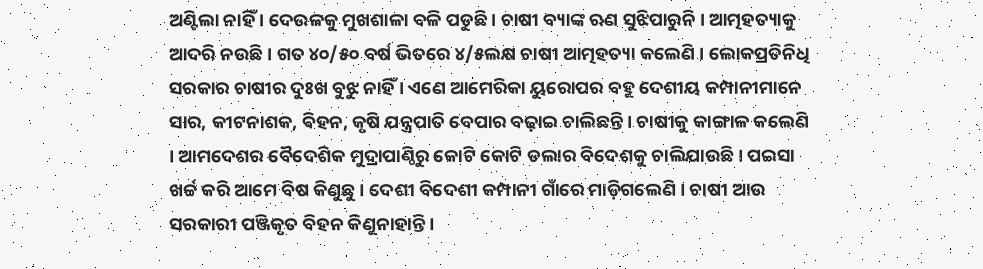ଅଣ୍ଟିଲା ନାହିଁ । ଦେଉଳକୁ ମୁଖଶାଳା ବଳି ପଡୁଛି । ଚାଷୀ ବ୍ୟାଙ୍କ ଋଣ ସୁଝିପାରୁନି । ଆତ୍ମହତ୍ୟାକୁ ଆଦରି ନଉଛି । ଗତ ୪୦/୫୦ ବର୍ଷ ଭିତରେ ୪/୫ଲକ୍ଷ ଚାଷୀ ଆତ୍ମହତ୍ୟା କଲେଣି । ଲୋକପ୍ରତିନିଧି ସରକାର ଚାଷୀର ଦୁଃଖ ବୁଝୁ ନାହିଁ । ଏଣେ ଆମେରିକା ୟୁରୋପର ବହୁ ଦେଶୀୟ କମ୍ପାନୀମାନେ ସାର, କୀଟନାଶକ, ବିହନ, କୃଷି ଯନ୍ତ୍ରପାତି ବେପାର ବଢ଼ାଇ ଚାଲିଛନ୍ତି । ଚାଷୀକୁ କାଙ୍ଗାଳ କଲେଣି । ଆମଦେଶର ବୈଦେଶିକ ମୁଦ୍ରାପାଣ୍ଠିରୁ କୋଟି କୋଟି ଡଲାର ବିଦେଶକୁ ଚାଲିଯାଉଛି । ପଇସା ଖର୍ଚ୍ଚ କରି ଆମେ ବିଷ କିଣୁଛୁ । ଦେଶୀ ବିଦେଶୀ କମ୍ପାନୀ ଗାଁରେ ମାଡ଼ିଗଲେଣି । ଚାଷୀ ଆଉ ସରକାରୀ ପଞ୍ଜିକୃତ ବିହନ କିଣୁନାହାନ୍ତି ।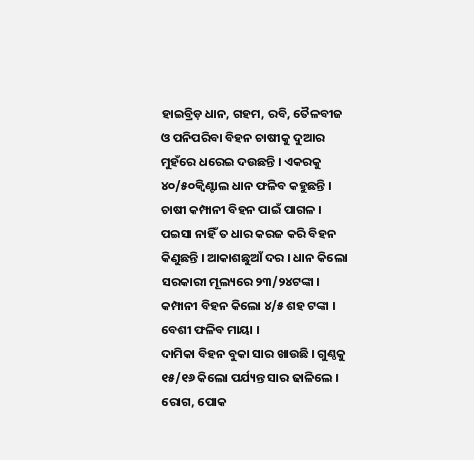ହାଇବ୍ରିଡ଼ ଧାନ, ଗହମ, ରବି, ତୈଳବୀଜ ଓ ପନିପରିବା ବିହନ ଚାଷୀକୁ ଦୁଆର ମୁହଁରେ ଧରେଇ ଦଉଛନ୍ତି । ଏକରକୁ ୪୦/୫୦କ୍ୱିଣ୍ଟାଲ ଧାନ ଫଳିବ କହୁଛନ୍ତି । ଚାଷୀ କମ୍ପାନୀ ବିହନ ପାଇଁ ପାଗଳ । ପଇସା ନାହିଁ ତ ଧାର କରଜ କରି ବିହନ କିଣୁଛନ୍ତି । ଆକାଶଛୁଆଁ ଦର । ଧାନ କିଲୋ ସରକାରୀ ମୂଲ୍ୟରେ ୨୩/୨୪ଟଙ୍କା । କମ୍ପାନୀ ବିହନ କିଲୋ ୪/୫ ଶହ ଟଙ୍କା । ବେଶୀ ଫଳିବ ମାୟା ।
ଦାମିକା ବିହନ ବୁକା ସାର ଖାଉଛି । ଗୁଣ୍ଠକୁ ୧୫/୧୬ କିଲୋ ପର୍ଯ୍ୟନ୍ତ ସାର ଢାଳିଲେ । ରୋଗ, ପୋକ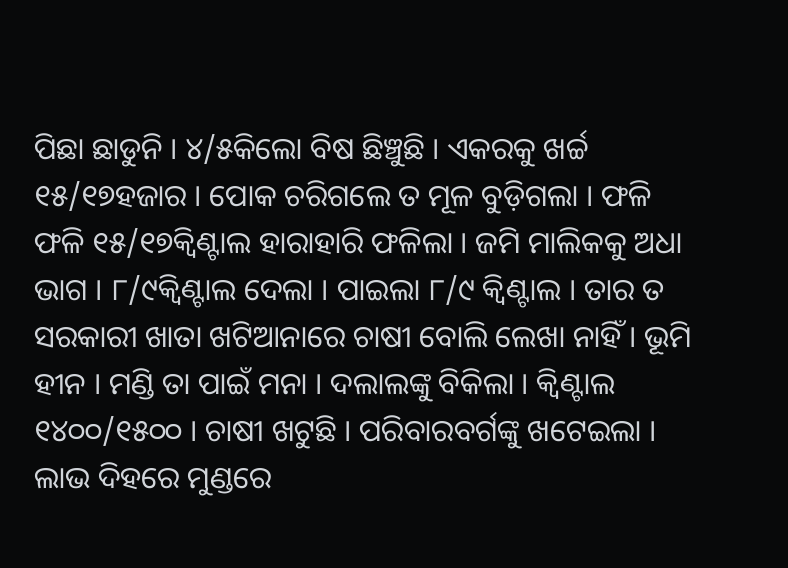ପିଛା ଛାଡୁନି । ୪/୫କିଲୋ ବିଷ ଛିଞ୍ଚୁଛି । ଏକରକୁ ଖର୍ଚ୍ଚ ୧୫/୧୭ହଜାର । ପୋକ ଚରିଗଲେ ତ ମୂଳ ବୁଡ଼ିଗଲା । ଫଳି ଫଳି ୧୫/୧୭କ୍ୱିଣ୍ଟାଲ ହାରାହାରି ଫଳିଲା । ଜମି ମାଲିକକୁ ଅଧା ଭାଗ । ୮/୯କ୍ୱିଣ୍ଟାଲ ଦେଲା । ପାଇଲା ୮/୯ କ୍ୱିଣ୍ଟାଲ । ତାର ତ ସରକାରୀ ଖାତା ଖଟିଆନାରେ ଚାଷୀ ବୋଲି ଲେଖା ନାହିଁ । ଭୂମି ହୀନ । ମଣ୍ଡି ତା ପାଇଁ ମନା । ଦଲାଲଙ୍କୁ ବିକିଲା । କ୍ୱିଣ୍ଟାଲ ୧୪୦୦/୧୫୦୦ । ଚାଷୀ ଖଟୁଛି । ପରିବାରବର୍ଗଙ୍କୁ ଖଟେଇଲା । ଲାଭ ଦିହରେ ମୁଣ୍ଡରେ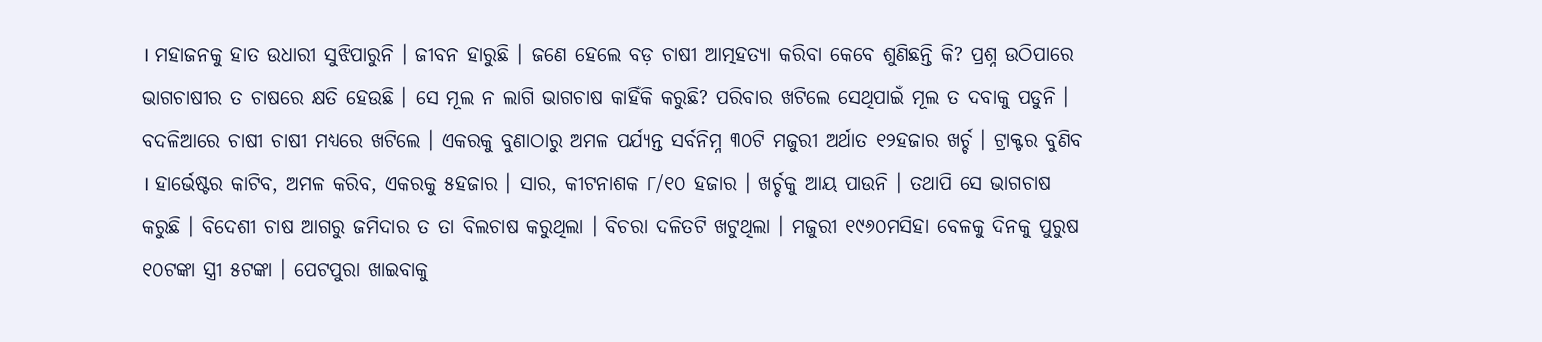। ମହାଜନକୁ ହାତ ଉଧାରୀ ସୁଝିପାରୁନି । ଜୀବନ ହାରୁଛି । ଜଣେ ହେଲେ ବଡ଼ ଚାଷୀ ଆତ୍ମହତ୍ୟା କରିବା କେବେ ଶୁଣିଛନ୍ତି କି? ପ୍ରଶ୍ନ ଉଠିପାରେ ଭାଗଚାଷୀର ତ ଚାଷରେ କ୍ଷତି ହେଉଛି । ସେ ମୂଲ ନ ଲାଗି ଭାଗଚାଷ କାହିଁକି କରୁଛି? ପରିବାର ଖଟିଲେ ସେଥିପାଇଁ ମୂଲ ତ ଦବାକୁ ପଡୁନି । ବଦଳିଆରେ ଚାଷୀ ଚାଷୀ ମଧ୍ୟରେ ଖଟିଲେ । ଏକରକୁ ବୁଣାଠାରୁ ଅମଳ ପର୍ଯ୍ୟନ୍ତ ସର୍ବନିମ୍ନ ୩୦ଟି ମଜୁରୀ ଅର୍ଥାତ ୧୨ହଜାର ଖର୍ଚ୍ଚ । ଟ୍ରାକ୍ଟର ବୁଣିବ । ହାର୍ଭେଷ୍ଟର କାଟିବ, ଅମଳ କରିବ, ଏକରକୁ ୫ହଜାର । ସାର, କୀଟନାଶକ ୮/୧୦ ହଜାର । ଖର୍ଚ୍ଚକୁ ଆୟ ପାଉନି । ତଥାପି ସେ ଭାଗଚାଷ କରୁଛି । ବିଦେଶୀ ଚାଷ ଆଗରୁ ଜମିଦାର ତ ତା ବିଲଚାଷ କରୁଥିଲା । ବିଚରା ଦଳିତଟି ଖଟୁଥିଲା । ମଜୁରୀ ୧୯୬୦ମସିହା ବେଳକୁ ଦିନକୁ ପୁରୁଷ ୧୦ଟଙ୍କା ସ୍ତ୍ରୀ ୫ଟଙ୍କା । ପେଟପୁରା ଖାଇବାକୁ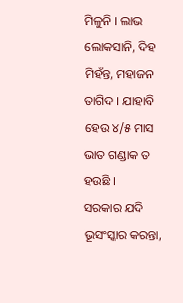ମିଳୁନି । ଲାଭ ଲୋକସାନି, ଦିହ ମିହଁନ୍ତ, ମହାଜନ ତାଗିଦ । ଯାହାବି ହେଉ ୪/୫ ମାସ ଭାତ ଗଣ୍ଡାକ ତ ହଉଛି ।
ସରକାର ଯଦି ଭୂସଂସ୍କାର କରନ୍ତା,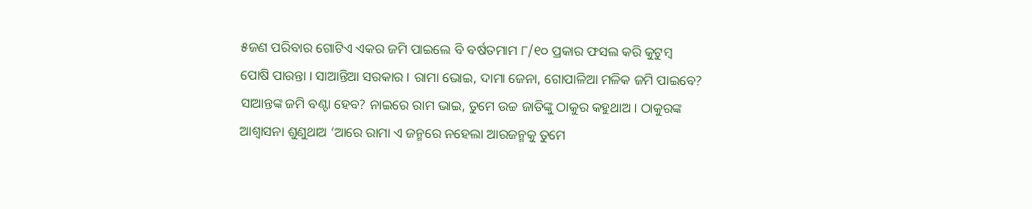୫ଜଣ ପରିବାର ଗୋଟିଏ ଏକର ଜମି ପାଇଲେ ବି ବର୍ଷତମାମ ୮/୧୦ ପ୍ରକାର ଫସଲ କରି କୁଟୁମ୍ବ ପୋଷି ପାରନ୍ତା । ସାଆନ୍ତିଆ ସରକାର । ରାମା ଭୋଇ, ଦାମା ଜେନା, ଗୋପାଳିଆ ମଳିକ ଜମି ପାଇବେ? ସାଆନ୍ତଙ୍କ ଜମି ବଣ୍ଟା ହେବ? ନାଇରେ ରାମ ଭାଇ, ତୁମେ ଉଚ୍ଚ ଜାତିଙ୍କୁ ଠାକୁର କହୁଥାଅ । ଠାକୁରଙ୍କ ଆଶ୍ୱାସନା ଶୁଣୁଥାଅ ‘ଆରେ ରାମା ଏ ଜନ୍ମରେ ନହେଲା ଆରଜନ୍ମକୁ ତୁମେ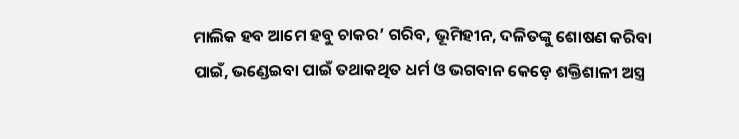ମାଲିକ ହବ ଆମେ ହବୁ ଚାକର’ ଗରିବ, ଭୂମିହୀନ, ଦଳିତଙ୍କୁ ଶୋଷଣ କରିବା ପାଇଁ, ଭଣ୍ଡେଇବା ପାଇଁ ତଥାକଥିତ ଧର୍ମ ଓ ଭଗବାନ କେଡ଼େ ଶକ୍ତିଶାଳୀ ଅସ୍ତ୍ର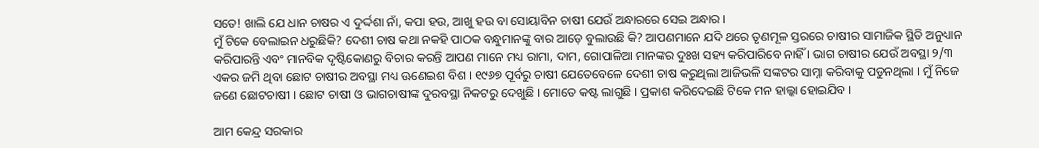ସତେ! ଖାଲି ଯେ ଧାନ ଚାଷର ଏ ଦୁର୍ଦ୍ଦଶା ନାଁ, କପା ହଉ, ଆଖୁ ହଉ ବା ସୋୟାବିନ ଚାଷୀ ଯେଉଁ ଅନ୍ଧାରରେ ସେଇ ଅନ୍ଧାର ।
ମୁଁ ଟିକେ ବେଲାଇନ ଧରୁଛିକି? ଦେଶୀ ଚାଷ କଥା ନକହି ପାଠକ ବନ୍ଧୁମାନଙ୍କୁ ବାର ଆଡ଼େ ବୁଲାଉଛି କି? ଆପଣମାନେ ଯଦି ଥରେ ତୃଣମୂଳ ସ୍ତରରେ ଚାଷୀର ସାମାଜିକ ସ୍ଥିତି ଅନୁଧ୍ୟାନ କରିପାରନ୍ତି ଏବଂ ମାନବିକ ଦୃଷ୍ଟିକୋଣରୁ ବିଚାର କରନ୍ତି ଆପଣ ମାନେ ମଧ୍ୟ ରାମା, ଦାମ, ଗୋପାଳିଆ ମାନଙ୍କର ଦୁଃଖ ସହ୍ୟ କରିପାରିବେ ନାହିଁ । ଭାଗ ଚାଷୀର ଯେଉଁ ଅବସ୍ଥା ୨/୩ ଏକର ଜମି ଥିବା ଛୋଟ ଚାଷୀର ଅବସ୍ଥା ମଧ୍ୟ ଊଣେଇଶ ବିଶ । ୧୯୬୭ ପୂର୍ବରୁ ଚାଷୀ ଯେତେବେଳେ ଦେଶୀ ଚାଷ କରୁଥିଲା ଆଜିଭଳି ସଙ୍କଟର ସାମ୍ନା କରିବାକୁ ପଡୁନଥିଲା । ମୁଁ ନିଜେ ଜଣେ ଛୋଟଚାଷୀ । ଛୋଟ ଚାଷୀ ଓ ଭାଗଚାଷୀଙ୍କ ଦୁରବସ୍ଥା ନିକଟରୁ ଦେଖୁଛି । ମୋତେ କଷ୍ଟ ଲାଗୁଛି । ପ୍ରକାଶ କରିଦେଇଛି ଟିକେ ମନ ହାଲ୍କା ହୋଇଯିବ ।

ଆମ କେନ୍ଦ୍ର ସରକାର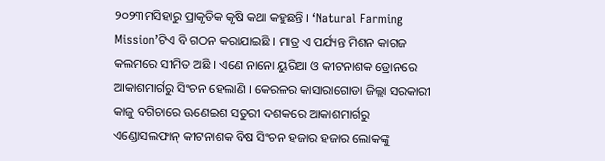୨୦୨୩ମସିହାରୁ ପ୍ରାକୃତିକ କୃଷି କଥା କହୁଛନ୍ତି । ‘Natural Farming Mission’ଟିଏ ବି ଗଠନ କରାଯାଇଛି । ମାତ୍ର ଏ ପର୍ଯ୍ୟନ୍ତ ମିଶନ କାଗଜ କଲମରେ ସୀମିତ ଅଛି । ଏଣେ ନାନୋ ୟୁରିଆ ଓ କୀଟନାଶକ ଡ୍ରୋନରେ ଆକାଶମାର୍ଗରୁ ସିଂଚନ ହେଲାଣି । କେରଳର କାସାରାଗୋଡା ଜିଲ୍ଲା ସରକାରୀ କାଜୁ ବଗିଚାରେ ଊଣେଇଶ ସତୁରୀ ଦଶକରେ ଆକାଶମାର୍ଗରୁ ଏଣ୍ଡୋସଲଫାନ୍ କୀଟନାଶକ ବିଷ ସିଂଚନ ହଜାର ହଜାର ଲୋକଙ୍କୁ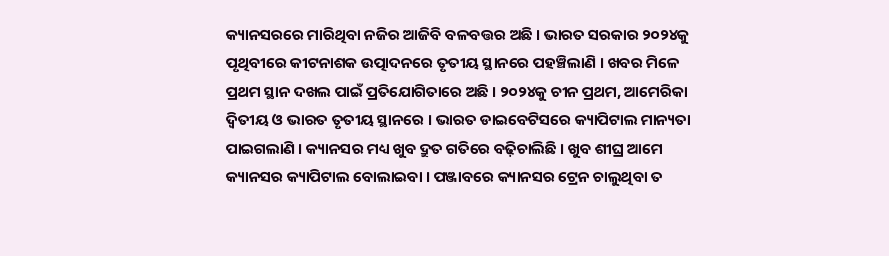କ୍ୟାନସରରେ ମାରିଥିବା ନଜିର ଆଜିବି ବଳବତ୍ତର ଅଛି । ଭାରତ ସରକାର ୨୦୨୪କୁ ପୃଥିବୀରେ କୀଟନାଶକ ଉତ୍ପାଦନରେ ତୃତୀୟ ସ୍ଥାନରେ ପହଞ୍ଚିଲାଣି । ଖବର ମିଳେ ପ୍ରଥମ ସ୍ଥାନ ଦଖଲ ପାଇଁ ପ୍ରତିଯୋଗିତାରେ ଅଛି । ୨୦୨୪କୁ ଚୀନ ପ୍ରଥମ, ଆମେରିକା ଦ୍ୱିତୀୟ ଓ ଭାରତ ତୃତୀୟ ସ୍ଥାନରେ । ଭାରତ ଡାଇବେଟିସରେ କ୍ୟାପିଟାଲ ମାନ୍ୟତା ପାଇଗଲାଣି । କ୍ୟାନସର ମଧ୍ୟ ଖୁବ ଦ୍ରୁତ ଗତିରେ ବଢ଼ିଚାଲିଛି । ଖୁବ ଶୀଘ୍ର ଆମେ କ୍ୟାନସର କ୍ୟାପିଟାଲ ବୋଲାଇବା । ପଞ୍ଜାବରେ କ୍ୟାନସର ଟ୍ରେନ ଚାଲୁଥିବା ତ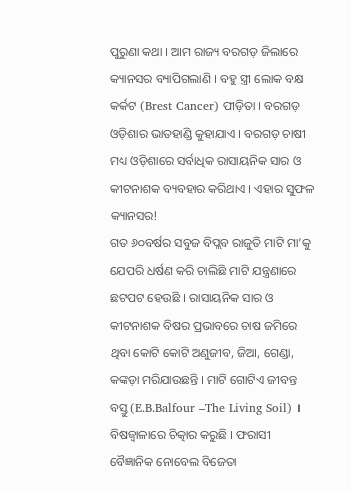ପୁରୁଣା କଥା । ଆମ ରାଜ୍ୟ ବରଗଡ଼ ଜିଲାରେ କ୍ୟାନସର ବ୍ୟାପିଗଲାଣି । ବହୁ ସ୍ତ୍ରୀ ଲୋକ ବକ୍ଷ କର୍କଟ (Brest Cancer) ପୀଡ଼ିତା । ବରଗଡ଼ ଓଡ଼ିଶାର ଭାତହାଣ୍ଡି କୁହାଯାଏ । ବରଗଡ଼ ଚାଷୀ ମଧ୍ୟ ଓଡ଼ିଶାରେ ସର୍ବାଧିକ ରାସାୟନିକ ସାର ଓ କୀଟନାଶକ ବ୍ୟବହାର କରିଥାଏ । ଏହାର ସୁଫଳ କ୍ୟାନସର!
ଗତ ୬୦ବର୍ଷର ସବୁଜ ବିପ୍ଲବ ରାଜୁତି ମାଟି ମା’କୁ ଯେପରି ଧର୍ଷଣ କରି ଚାଲିଛି ମାଟି ଯନ୍ତ୍ରଣାରେ ଛଟପଟ ହେଉଛି । ରାସାୟନିକ ସାର ଓ କୀଟନାଶକ ବିଷର ପ୍ରଭାବରେ ଚାଷ ଜମିରେ ଥିବା କୋଟି କୋଟି ଅଣୁଜୀବ, ଜିଆ, ଗେଣ୍ଡା, କଙ୍କଡ଼ା ମରିଯାଉଛନ୍ତି । ମାଟି ଗୋଟିଏ ଜୀବନ୍ତ ବସ୍ତୁ (E.B.Balfour –The Living Soil) । ବିଷଜ୍ୱାଳାରେ ଚିତ୍କାର କରୁଛି । ଫରାସୀ ବୈଜ୍ଞାନିକ ନୋବେଲ ବିଜେତା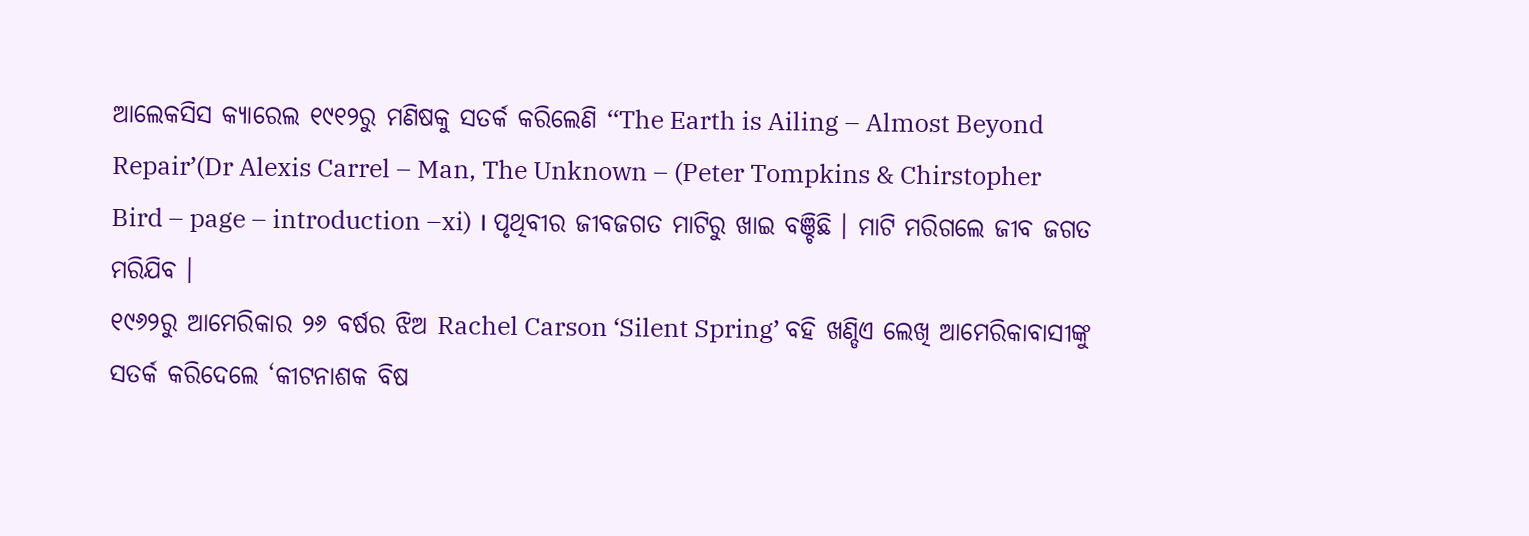ଆଲେକସିସ କ୍ୟାରେଲ ୧୯୧୨ରୁ ମଣିଷକୁ ସତର୍କ କରିଲେଣି ‘‘The Earth is Ailing – Almost Beyond Repair’(Dr Alexis Carrel – Man, The Unknown – (Peter Tompkins & Chirstopher Bird – page – introduction –xi) । ପୃଥିବୀର ଜୀବଜଗତ ମାଟିରୁ ଖାଇ ବଞ୍ଚିଛି । ମାଟି ମରିଗଲେ ଜୀବ ଜଗତ ମରିଯିବ ।
୧୯୬୨ରୁ ଆମେରିକାର ୨୬ ବର୍ଷର ଝିଅ Rachel Carson ‘Silent Spring’ ବହି ଖଣ୍ଡିଏ ଲେଖି ଆମେରିକାବାସୀଙ୍କୁ ସତର୍କ କରିଦେଲେ ‘କୀଟନାଶକ ବିଷ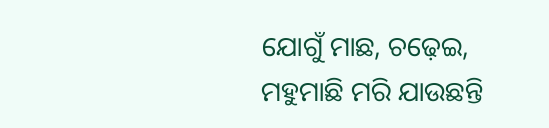ଯୋଗୁଁ ମାଛ, ଚଢ଼େଇ, ମହୁମାଛି ମରି ଯାଉଛନ୍ତି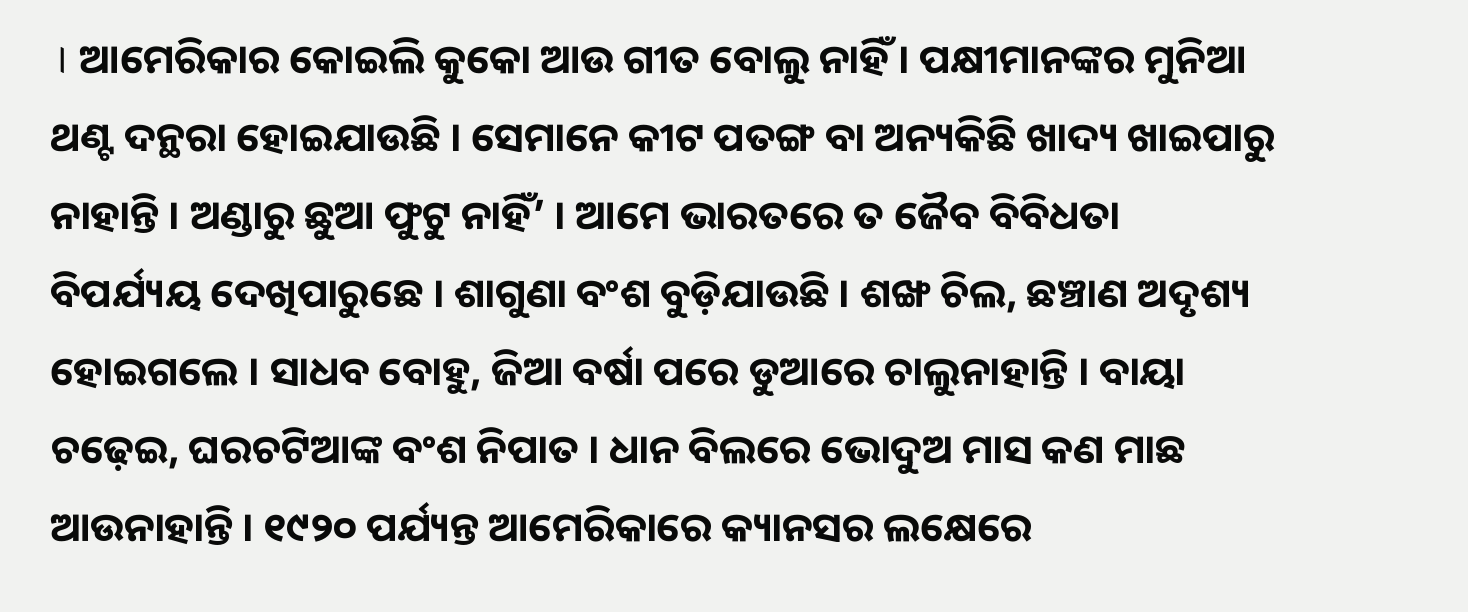। ଆମେରିକାର କୋଇଲି କୁକୋ ଆଉ ଗୀତ ବୋଲୁ ନାହିଁ । ପକ୍ଷୀମାନଙ୍କର ମୁନିଆ ଥଣ୍ଟ ଦନ୍ଥରା ହୋଇଯାଉଛି । ସେମାନେ କୀଟ ପତଙ୍ଗ ବା ଅନ୍ୟକିଛି ଖାଦ୍ୟ ଖାଇପାରୁ ନାହାନ୍ତି । ଅଣ୍ଡାରୁ ଛୁଆ ଫୁଟୁ ନାହିଁ’ । ଆମେ ଭାରତରେ ତ ଜୈବ ବିବିଧତା ବିପର୍ଯ୍ୟୟ ଦେଖିପାରୁଛେ । ଶାଗୁଣା ବଂଶ ବୁଡ଼ିଯାଉଛି । ଶଙ୍ଖ ଚିଲ, ଛଞ୍ଚାଣ ଅଦୃଶ୍ୟ ହୋଇଗଲେ । ସାଧବ ବୋହୁ, ଜିଆ ବର୍ଷା ପରେ ଡୁଆରେ ଚାଲୁନାହାନ୍ତି । ବାୟା ଚଢ଼େଇ, ଘରଚଟିଆଙ୍କ ବଂଶ ନିପାତ । ଧାନ ବିଲରେ ଭୋଦୁଅ ମାସ କଣ ମାଛ ଆଉନାହାନ୍ତି । ୧୯୨୦ ପର୍ଯ୍ୟନ୍ତ ଆମେରିକାରେ କ୍ୟାନସର ଲକ୍ଷେରେ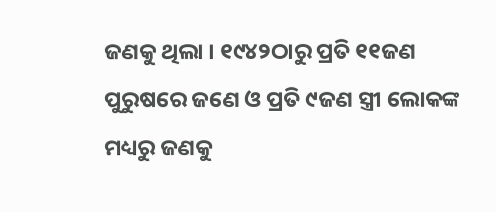ଜଣକୁ ଥିଲା । ୧୯୪୨ଠାରୁ ପ୍ରତି ୧୧ଜଣ ପୁରୁଷରେ ଜଣେ ଓ ପ୍ରତି ୯ଜଣ ସ୍ତ୍ରୀ ଲୋକଙ୍କ ମଧ୍ୟରୁ ଜଣକୁ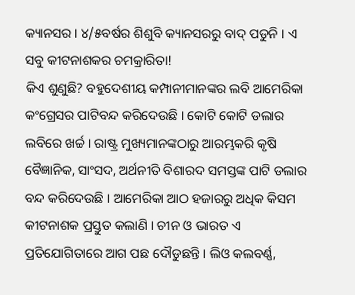କ୍ୟାନସର । ୪/୫ବର୍ଷର ଶିଶୁବି କ୍ୟାନସରରୁ ବାଦ୍ ପଡୁନି । ଏ ସବୁ କୀଟନାଶକର ଚମକ୍ରାରିତା!
କିଏ ଶୁଣୁଛି? ବହୁଦେଶୀୟ କମ୍ପାନୀମାନଙ୍କର ଲବି ଆମେରିକା କଂଗ୍ରେସର ପାଟିବନ୍ଦ କରିଦେଉଛି । କୋଟି କୋଟି ଡଲାର ଲବିରେ ଖର୍ଚ୍ଚ । ରାଷ୍ଟ୍ର ମୁଖ୍ୟମାନଙ୍କଠାରୁ ଆରମ୍ଭକରି କୃଷି ବୈଜ୍ଞାନିକ, ସାଂସଦ, ଅର୍ଥନୀତି ବିଶାରଦ ସମସ୍ତଙ୍କ ପାଟି ଡଲାର ବନ୍ଦ କରିଦେଉଛି । ଆମେରିକା ଆଠ ହଜାରରୁ ଅଧିକ କିସମ କୀଟନାଶକ ପ୍ରସ୍ତୁତ କଲାଣି । ଚୀନ ଓ ଭାରତ ଏ ପ୍ରତିଯୋଗିତାରେ ଆଗ ପଛ ଦୌଡୁଛନ୍ତି । ଲିଓ କଲବର୍ଣ୍ଣ,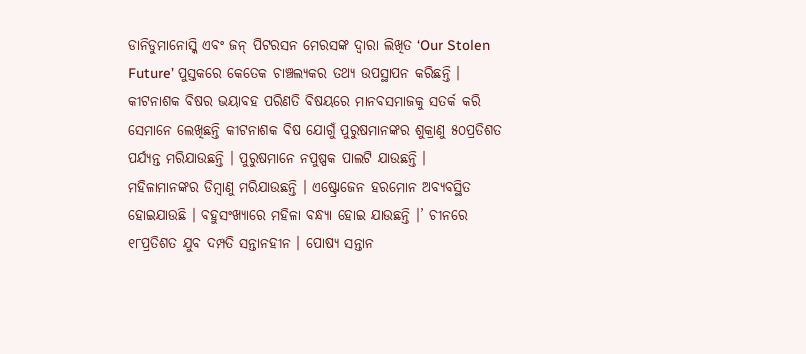ଡାନିଡୁମାନୋସ୍କି ଏବଂ ଜନ୍ ପିଟରସନ ମେରସଙ୍କ ଦ୍ୱାରା ଲିଖିତ ‘Our Stolen Future’ ପୁସ୍ତକରେ କେତେକ ଚାଞ୍ଚଲ୍ୟକର ତଥ୍ୟ ଉପସ୍ଥାପନ କରିଛନ୍ତି । କୀଟନାଶକ ବିଷର ଭୟାବହ ପରିଣତି ବିଷୟରେ ମାନବସମାଜକୁ ସତର୍କ କରି ସେମାନେ ଲେଖିଛନ୍ତି କୀଟନାଶକ ବିଷ ଯୋଗୁଁ ପୁରୁଷମାନଙ୍କର ଶୁକ୍ରାଣୁ ୫୦ପ୍ରତିଶତ ପର୍ଯ୍ୟନ୍ତ ମରିଯାଉଛନ୍ତି । ପୁରୁଷମାନେ ନପୁଷ୍ପକ ପାଲଟି ଯାଉଛନ୍ତି । ମହିଳାମାନଙ୍କର ଡିମ୍ବାଣୁ ମରିଯାଉଛନ୍ତି । ଏଷ୍ଟ୍ରୋଜେନ ହରମୋନ ଅବ୍ୟବସ୍ଥିତ ହୋଇଯାଉଛି । ବହୁସଂଖ୍ୟାରେ ମହିଳା ବନ୍ଧ୍ୟା ହୋଇ ଯାଉଛନ୍ତି ।’ ଚୀନରେ ୧୮ପ୍ରତିଶତ ଯୁବ ଦମ୍ପତି ସନ୍ତାନହୀନ । ପୋଷ୍ୟ ସନ୍ତାନ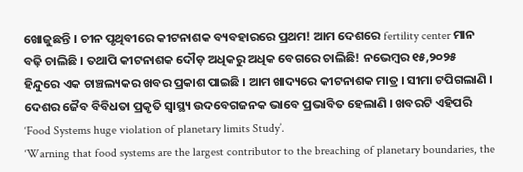ଖୋଜୁଛନ୍ତି । ଚୀନ ପୃଥିବୀରେ କୀଟନାଶକ ବ୍ୟବହାରରେ ପ୍ରଥମ! ଆମ ଦେଶରେ fertility center ମାନ ବଢ଼ି ଚାଲିଛି । ତଥାପି କୀଟନାଶକ ଦୌଡ଼ ଅଧିକରୁ ଅଧିକ ବେଗରେ ଚାଲିଛି! ନଭେମ୍ବର ୧୫,୨୦୨୫ ହିନ୍ଦୁରେ ଏକ ଚାଞ୍ଚଲ୍ୟକର ଖବର ପ୍ରକାଶ ପାଇଛି । ଆମ ଖାଦ୍ୟରେ କୀଟନାଶକ ମାତ୍ର । ସୀମା ଟପିଗଲାଣି । ଦେଶର ଜୈବ ବିବିଧତା ପ୍ରକୃତି ସ୍ୱାସ୍ଥ୍ୟ ଉଦବେଗଜନକ ଭାବେ ପ୍ରଭାବିତ ହେଲାଣି । ଖବରଟି ଏହିପରି ‘Food Systems huge violation of planetary limits Study’.
‘Warning that food systems are the largest contributor to the breaching of planetary boundaries, the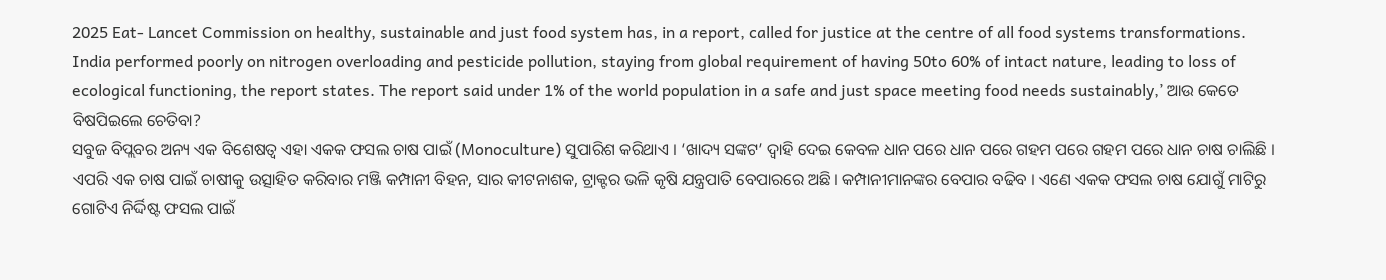2025 Eat- Lancet Commission on healthy, sustainable and just food system has, in a report, called for justice at the centre of all food systems transformations.
India performed poorly on nitrogen overloading and pesticide pollution, staying from global requirement of having 50to 60% of intact nature, leading to loss of ecological functioning, the report states. The report said under 1% of the world population in a safe and just space meeting food needs sustainably,’ ଆଉ କେତେ ବିଷପିଇଲେ ଚେତିବା?
ସବୁଜ ବିପ୍ଲବର ଅନ୍ୟ ଏକ ବିଶେଷତ୍ୱ ଏହା ଏକକ ଫସଲ ଚାଷ ପାଇଁ (Monoculture) ସୁପାରିଶ କରିଥାଏ । ‘ଖାଦ୍ୟ ସଙ୍କଟ’ ଦ୍ୱାହି ଦେଇ କେବଳ ଧାନ ପରେ ଧାନ ପରେ ଗହମ ପରେ ଗହମ ପରେ ଧାନ ଚାଷ ଚାଲିଛି । ଏପରି ଏକ ଚାଷ ପାଇଁ ଚାଷୀକୁ ଉତ୍ସାହିତ କରିବାର ମଞ୍ଜି କମ୍ପାନୀ ବିହନ, ସାର କୀଟନାଶକ, ଟ୍ରାକ୍ଟର ଭଳି କୃଷି ଯନ୍ତ୍ରପାତି ବେପାରରେ ଅଛି । କମ୍ପାନୀମାନଙ୍କର ବେପାର ବଢିବ । ଏଣେ ଏକକ ଫସଲ ଚାଷ ଯୋଗୁଁ ମାଟିରୁ ଗୋଟିଏ ନିର୍ଦ୍ଦିଷ୍ଟ ଫସଲ ପାଇଁ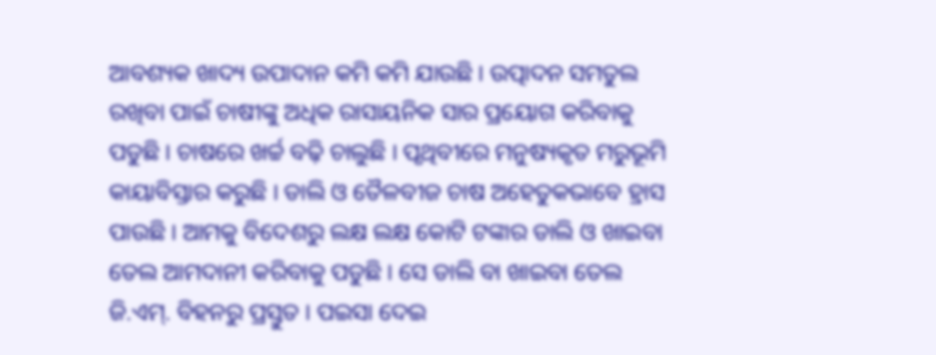ଆବଶ୍ୟକ ଖାଦ୍ୟ ଉପାଦାନ କମି କମି ଯାଉଛି । ଉତ୍ପାଦନ ସମତୁଲ ରଖିବା ପାଇଁ ଚାଷୀଙ୍କୁ ଅଧିକ ରାସାୟନିକ ସାର ପ୍ରୟୋଗ କରିବାକୁ ପଡୁଛି । ଚାଷରେ ଖର୍ଚ୍ଚ ବଢ଼ି ଚାଲୁଛି । ପୃଥିବୀରେ ମନୁଷ୍ୟକୃତ ମରୁଭୂମି କାୟାବିସ୍ତାର କରୁଛି । ଡାଲି ଓ ତୈଳବୀଜ ଚାଷ ଅହେତୁକଭାବେ ହ୍ରାସ ପାଉଛି । ଆମକୁ ବିଦେଶରୁ ଲକ୍ଷ ଲକ୍ଷ କୋଟି ଟଙ୍କାର ଡାଲି ଓ ଖାଇବା ତେଲ ଆମଦାନୀ କରିବାକୁ ପଡୁଛି । ସେ ଡାଲି ବା ଖାଇବା ତେଲ ଜି.ଏମ୍. ବିହନରୁ ପ୍ରସ୍ତୁତ । ପଇସା ଦେଇ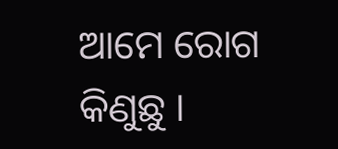ଆମେ ରୋଗ କିଣୁଛୁ ।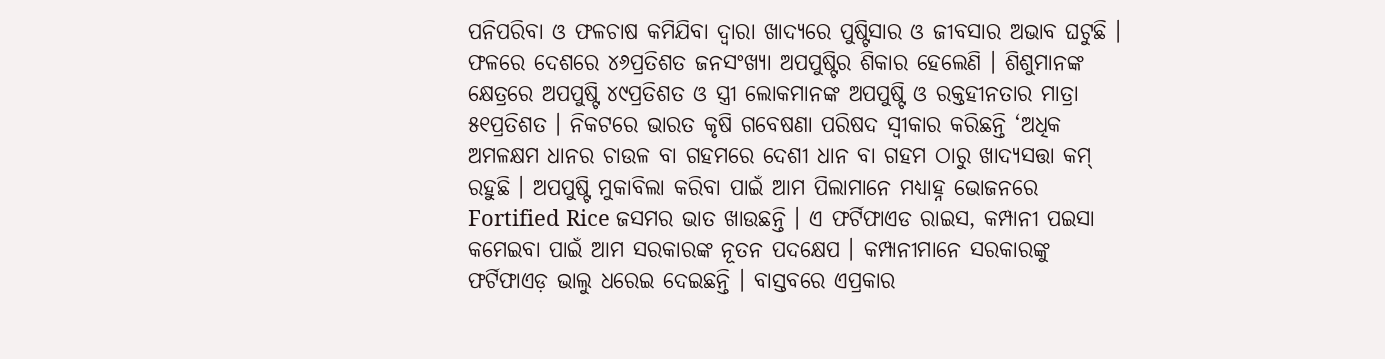ପନିପରିବା ଓ ଫଳଚାଷ କମିଯିବା ଦ୍ୱାରା ଖାଦ୍ୟରେ ପୁଷ୍ଟିସାର ଓ ଜୀବସାର ଅଭାବ ଘଟୁଛି । ଫଳରେ ଦେଶରେ ୪୬ପ୍ରତିଶତ ଜନସଂଖ୍ୟା ଅପପୁଷ୍ଟିର ଶିକାର ହେଲେଣି । ଶିଶୁମାନଙ୍କ କ୍ଷେତ୍ରରେ ଅପପୁଷ୍ଟି ୪୯ପ୍ରତିଶତ ଓ ସ୍ତ୍ରୀ ଲୋକମାନଙ୍କ ଅପପୁଷ୍ଟି ଓ ରକ୍ତହୀନତାର ମାତ୍ରା ୫୧ପ୍ରତିଶତ । ନିକଟରେ ଭାରତ କୃଷି ଗବେଷଣା ପରିଷଦ ସ୍ୱୀକାର କରିଛନ୍ତି ‘ଅଧିକ ଅମଳକ୍ଷମ ଧାନର ଚାଉଳ ବା ଗହମରେ ଦେଶୀ ଧାନ ବା ଗହମ ଠାରୁ ଖାଦ୍ୟସତ୍ତା କମ୍ ରହୁଛି । ଅପପୁଷ୍ଟି ମୁକାବିଲା କରିବା ପାଇଁ ଆମ ପିଲାମାନେ ମଧ୍ୟାହ୍ନ ଭୋଜନରେ Fortified Rice ଜସମର ଭାତ ଖାଉଛନ୍ତି । ଏ ଫର୍ଟିଫାଏଡ ରାଇସ, କମ୍ପାନୀ ପଇସା କମେଇବା ପାଇଁ ଆମ ସରକାରଙ୍କ ନୂତନ ପଦକ୍ଷେପ । କମ୍ପାନୀମାନେ ସରକାରଙ୍କୁ ଫର୍ଟିଫାଏଡ଼ ଭାଲୁ ଧରେଇ ଦେଇଛନ୍ତି । ବାସ୍ତବରେ ଏପ୍ରକାର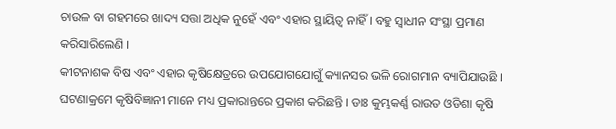ଚାଉଳ ବା ଗହମରେ ଖାଦ୍ୟ ସତ୍ତା ଅଧିକ ନୁହେଁ ଏବଂ ଏହାର ସ୍ଥାୟିତ୍ୱ ନାହିଁ । ବହୁ ସ୍ୱାଧୀନ ସଂସ୍ଥା ପ୍ରମାଣ କରିସାରିଲେଣି ।
କୀଟନାଶକ ବିଷ ଏବଂ ଏହାର କୃଷିକ୍ଷେତ୍ରରେ ଉପଯୋଗଯୋଗୁଁ କ୍ୟାନସର ଭଳି ରୋଗମାନ ବ୍ୟାପିଯାଉଛି । ଘଟଣାକ୍ରମେ କୃଷିବିଜ୍ଞାନୀ ମାନେ ମଧ୍ୟ ପ୍ରକାରାନ୍ତରେ ପ୍ରକାଶ କରିଛନ୍ତି । ଡାଃ କୁମ୍ଭକର୍ଣ୍ଣ ରାଉତ ଓଡିଶା କୃଷି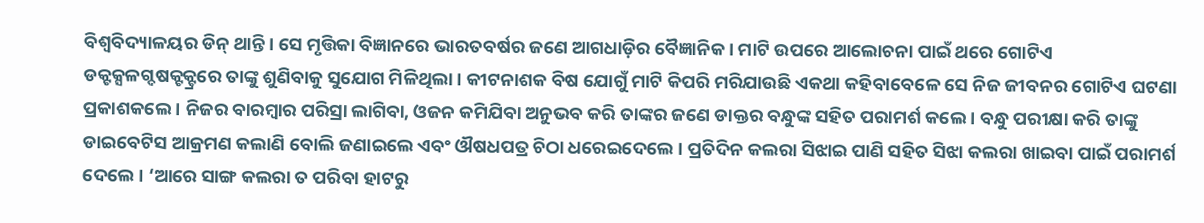ବିଶ୍ୱବିଦ୍ୟାଳୟର ଡିନ୍ ଥାନ୍ତି । ସେ ମୃତ୍ତିକା ବିଜ୍ଞାନରେ ଭାରତବର୍ଷର ଜଣେ ଆଗଧାଡ଼ିର ବୈଜ୍ଞାନିକ । ମାଟି ଉପରେ ଆଲୋଚନା ପାଇଁ ଥରେ ଗୋଟିଏ ଡକ୍ଟକ୍ସଳଗ୍ଦଷକ୍ଟକ୍ଟ୍ରରେ ତାଙ୍କୁ ଶୁଣିବାକୁ ସୁଯୋଗ ମିଳିଥିଲା । କୀଟନାଶକ ବିଷ ଯୋଗୁଁ ମାଟି କିପରି ମରିଯାଉଛି ଏକଥା କହିବାବେଳେ ସେ ନିଜ ଜୀବନର ଗୋଟିଏ ଘଟଣା ପ୍ରକାଶକଲେ । ନିଜର ବାରମ୍ବାର ପରିସ୍ରା ଲାଗିବା, ଓଜନ କମିଯିବା ଅନୁଭବ କରି ତାଙ୍କର ଜଣେ ଡାକ୍ତର ବନ୍ଧୁଙ୍କ ସହିତ ପରାମର୍ଶ କଲେ । ବନ୍ଧୁ ପରୀକ୍ଷା କରି ତାଙ୍କୁ ଡାଇବେଟିସ ଆକ୍ରମଣ କଲାଣି ବୋଲି ଜଣାଇଲେ ଏବଂ ଔଷଧପତ୍ର ଚିଠା ଧରେଇଦେଲେ । ପ୍ରତିଦିନ କଲରା ସିଝାଇ ପାଣି ସହିତ ସିଝା କଲରା ଖାଇବା ପାଇଁ ପରାମର୍ଶ ଦେଲେ । ‘ଆରେ ସାଙ୍ଗ କଲରା ତ ପରିବା ହାଟରୁ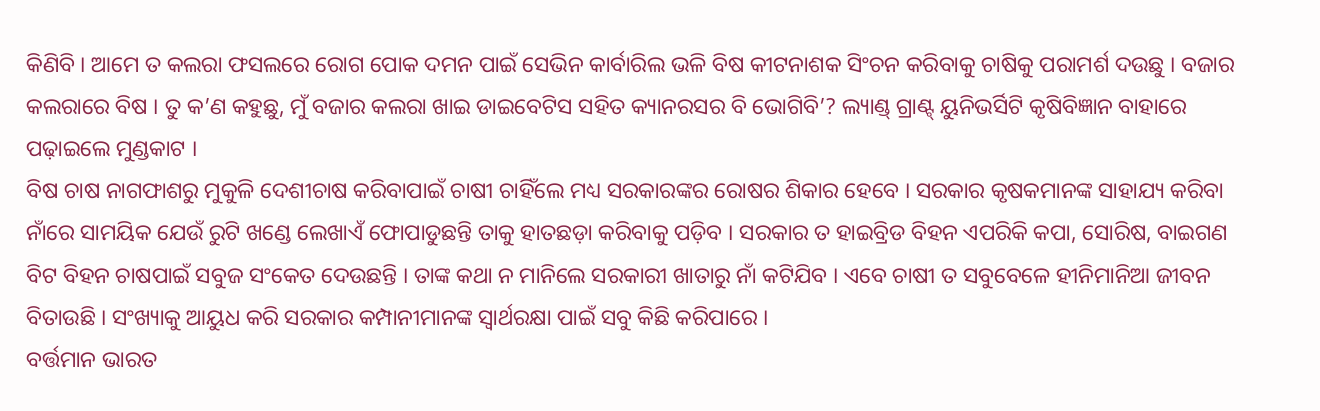କିଣିବି । ଆମେ ତ କଲରା ଫସଲରେ ରୋଗ ପୋକ ଦମନ ପାଇଁ ସେଭିନ କାର୍ବାରିଲ ଭଳି ବିଷ କୀଟନାଶକ ସିଂଚନ କରିବାକୁ ଚାଷିକୁ ପରାମର୍ଶ ଦଉଛୁ । ବଜାର କଲରାରେ ବିଷ । ତୁ କ’ଣ କହୁଛୁ, ମୁଁ ବଜାର କଲରା ଖାଇ ଡାଇବେଟିସ ସହିତ କ୍ୟାନରସର ବି ଭୋଗିବି’? ଲ୍ୟାଣ୍ଡ୍ ଗ୍ରାଣ୍ଟ୍ ୟୁନିଭର୍ସିଟି କୃଷିବିଜ୍ଞାନ ବାହାରେ ପଢ଼ାଇଲେ ମୁଣ୍ଡକାଟ ।
ବିଷ ଚାଷ ନାଗଫାଶରୁ ମୁକୁଳି ଦେଶୀଚାଷ କରିବାପାଇଁ ଚାଷୀ ଚାହିଁଲେ ମଧ୍ୟ ସରକାରଙ୍କର ରୋଷର ଶିକାର ହେବେ । ସରକାର କୃଷକମାନଙ୍କ ସାହାଯ୍ୟ କରିବା ନାଁରେ ସାମୟିକ ଯେଉଁ ରୁଟି ଖଣ୍ଡେ ଲେଖାଏଁ ଫୋପାଡୁଛନ୍ତି ତାକୁ ହାତଛଡ଼ା କରିବାକୁ ପଡ଼ିବ । ସରକାର ତ ହାଇବ୍ରିଡ ବିହନ ଏପରିକି କପା, ସୋରିଷ, ବାଇଗଣ ବିଟ ବିହନ ଚାଷପାଇଁ ସବୁଜ ସଂକେତ ଦେଉଛନ୍ତି । ତାଙ୍କ କଥା ନ ମାନିଲେ ସରକାରୀ ଖାତାରୁ ନାଁ କଟିଯିବ । ଏବେ ଚାଷୀ ତ ସବୁବେଳେ ହୀନିମାନିଆ ଜୀବନ ବିତାଉଛି । ସଂଖ୍ୟାକୁ ଆୟୁଧ କରି ସରକାର କମ୍ପାନୀମାନଙ୍କ ସ୍ୱାର୍ଥରକ୍ଷା ପାଇଁ ସବୁ କିଛି କରିପାରେ ।
ବର୍ତ୍ତମାନ ଭାରତ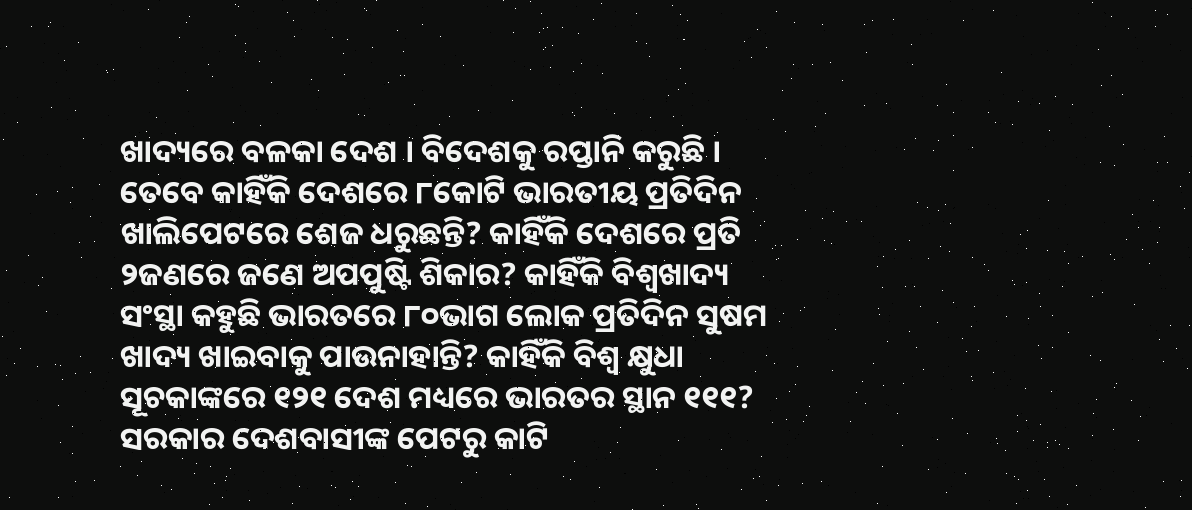ଖାଦ୍ୟରେ ବଳକା ଦେଶ । ବିଦେଶକୁ ରପ୍ତାନି କରୁଛି । ତେବେ କାହିଁକି ଦେଶରେ ୮କୋଟି ଭାରତୀୟ ପ୍ରତିଦିନ ଖାଲିପେଟରେ ଶେଜ ଧରୁଛନ୍ତି? କାହିଁକି ଦେଶରେ ପ୍ରତି ୨ଜଣରେ ଜଣେ ଅପପୁଷ୍ଟି ଶିକାର? କାହିଁକି ବିଶ୍ୱଖାଦ୍ୟ ସଂସ୍ଥା କହୁଛି ଭାରତରେ ୮୦ଭାଗ ଲୋକ ପ୍ରତିଦିନ ସୁଷମ ଖାଦ୍ୟ ଖାଇବାକୁ ପାଉନାହାନ୍ତି? କାହିଁକି ବିଶ୍ୱ କ୍ଷୁଧା ସୂଚକାଙ୍କରେ ୧୨୧ ଦେଶ ମଧ୍ୟରେ ଭାରତର ସ୍ଥାନ ୧୧୧? ସରକାର ଦେଶବାସୀଙ୍କ ପେଟରୁ କାଟି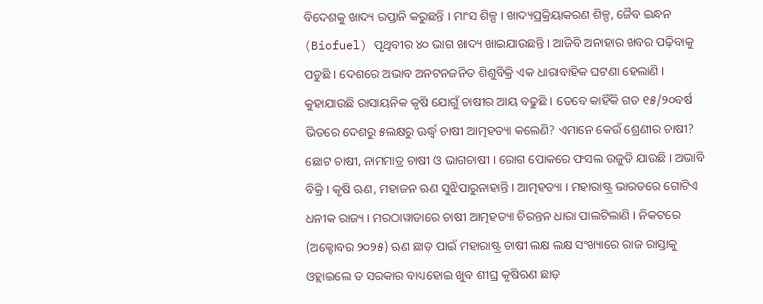ବିଦେଶକୁ ଖାଦ୍ୟ ରପ୍ତାନି କରୁଛନ୍ତି । ମାଂସ ଶିଳ୍ପ । ଖାଦ୍ୟପ୍ରକ୍ରିୟାକରଣ ଶିଳ୍ପ, ଜୈବ ଇନ୍ଧନ (Biofuel) ପୃଥିବୀର ୪୦ ଭାଗ ଖାଦ୍ୟ ଖାଇଯାଉଛନ୍ତି । ଆଜିବି ଅନାହାର ଖବର ପଢ଼ିବାକୁ ପଡୁଛି । ଦେଶରେ ଅଭାବ ଅନଟନଜନିତ ଶିଶୁବିକ୍ରି ଏକ ଧାରାବାହିକ ଘଟଣା ହେଲାଣି ।
କୁହାଯାଉଛି ରାସାୟନିକ କୃଷି ଯୋଗୁଁ ଚାଷୀର ଆୟ ବଢୁଛି । ତେବେ କାହିଁକି ଗତ ୧୫/୨୦ବର୍ଷ ଭିତରେ ଦେଶରୁ ୫ଲକ୍ଷରୁ ଊର୍ଦ୍ଧ୍ୱ ଚାଷୀ ଆତ୍ମହତ୍ୟା କଲେଣି? ଏମାନେ କେଉଁ ଶ୍ରେଣୀର ଚାଷୀ? ଛୋଟ ଚାଷୀ, ନାମମାତ୍ର ଚାଷୀ ଓ ଭାଗଚାଷୀ । ରୋଗ ପୋକରେ ଫସଲ ଉଜୁଡି ଯାଉଛି । ଅଭାବି ବିକ୍ରି । କୃଷି ଋଣ, ମହାଜନ ଋଣ ସୁଝିପାରୁନାହାନ୍ତି । ଆତ୍ମହତ୍ୟା । ମହାରାଷ୍ଟ୍ର ଭାରତରେ ଗୋଟିଏ ଧନୀକ ରାଜ୍ୟ । ମରଠାୱାଡାରେ ଚାଷୀ ଆତ୍ମହତ୍ୟା ଚିରନ୍ତନ ଧାରା ପାଲଟିଲାଣି । ନିକଟରେ (ଅକ୍ଟୋବର ୨୦୨୫) ଋଣ ଛାଡ଼ ପାଇଁ ମହାରାଷ୍ଟ୍ର ଚାଷୀ ଲକ୍ଷ ଲକ୍ଷ ସଂଖ୍ୟାରେ ରାଜ ରାସ୍ତାକୁ ଓହ୍ଲାଇଲେ ତ ସରକାର ବାଧ୍ୟହୋଇ ଖୁବ ଶୀଘ୍ର କୃଷିଋଣ ଛାଡ଼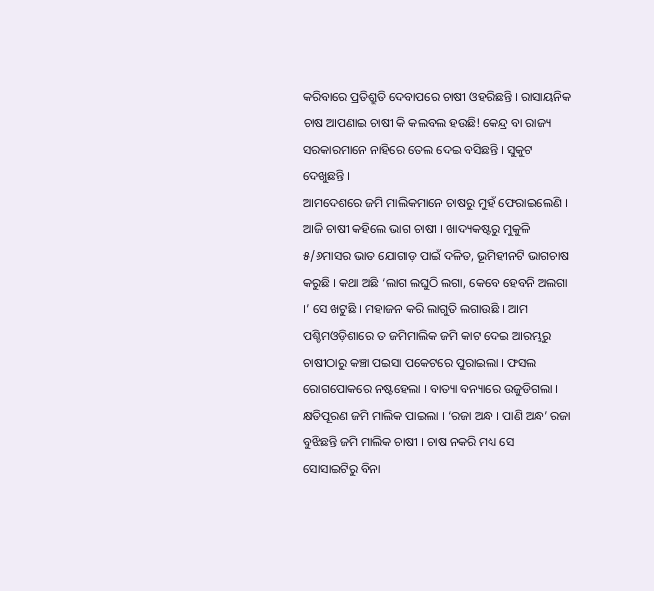କରିବାରେ ପ୍ରତିଶ୍ରୁତି ଦେବାପରେ ଚାଷୀ ଓହରିଛନ୍ତି । ରାସାୟନିକ ଚାଷ ଆପଣାଇ ଚାଷୀ କି କଲବଲ ହଉଛି! କେନ୍ଦ୍ର ବା ରାଜ୍ୟ ସରକାରମାନେ ନାହିରେ ତେଲ ଦେଇ ବସିଛନ୍ତି । ସୁକୁଟ ଦେଖୁଛନ୍ତି ।
ଆମଦେଶରେ ଜମି ମାଲିକମାନେ ଚାଷରୁ ମୁହଁ ଫେରାଇଲେଣି । ଆଜି ଚାଷୀ କହିଲେ ଭାଗ ଚାଷୀ । ଖାଦ୍ୟକଷ୍ଟରୁ ମୁକୁଳି ୫/୬ମାସର ଭାତ ଯୋଗାଡ଼ ପାଇଁ ଦଳିତ, ଭୂମିହୀନଟି ଭାଗଚାଷ କରୁଛି । କଥା ଅଛି ‘ଲାଗ ଲଘୁଠି ଲଗା, କେବେ ହେବନି ଅଲଗା ।’ ସେ ଖଟୁଛି । ମହାଜନ କରି ଲାଗୁତି ଲଗାଉଛି । ଆମ ପଶ୍ଚିମଓଡ଼ିଶାରେ ତ ଜମିମାଲିକ ଜମି କାଟ ଦେଇ ଆରମ୍ଭରୁ ଚାଷୀଠାରୁ କଞ୍ଚା ପଇସା ପକେଟରେ ପୁରାଇଲା । ଫସଲ ରୋଗପୋକରେ ନଷ୍ଟହେଲା । ବାତ୍ୟା ବନ୍ୟାରେ ଉଜୁଡିଗଲା । କ୍ଷତିପୂରଣ ଜମି ମାଲିକ ପାଇଲା । ‘ରଜା ଅନ୍ଧ । ପାଣି ଅନ୍ଧ’ ରଜା ବୁଝିଛନ୍ତି ଜମି ମାଲିକ ଚାଷୀ । ଚାଷ ନକରି ମଧ୍ୟ ସେ ସୋସାଇଟିରୁ ବିନା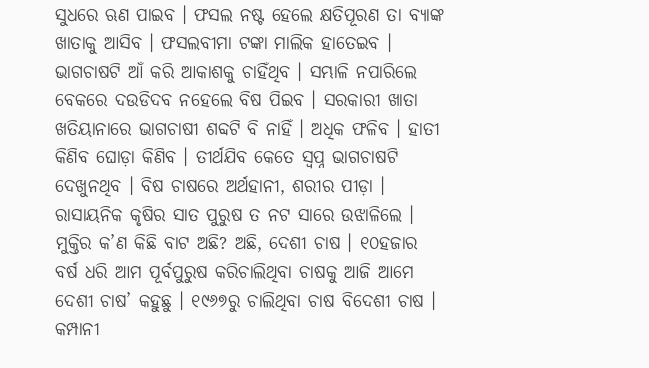ସୁଧରେ ଋଣ ପାଇବ । ଫସଲ ନଷ୍ଟ ହେଲେ କ୍ଷତିପୂରଣ ତା ବ୍ୟାଙ୍କ ଖାତାକୁ ଆସିବ । ଫସଲବୀମା ଟଙ୍କା ମାଲିକ ହାତେଇବ । ଭାଗଚାଷଟି ଆଁ କରି ଆକାଶକୁ ଚାହିଁଥିବ । ସମ୍ଭାଳି ନପାରିଲେ ବେକରେ ଦଉଡିଦବ ନହେଲେ ବିଷ ପିଇବ । ସରକାରୀ ଖାତା ଖତିୟାନାରେ ଭାଗଚାଷୀ ଶବ୍ଦଟି ବି ନାହିଁ । ଅଧିକ ଫଳିବ । ହାତୀ କିଣିବ ଘୋଡ଼ା କିଣିବ । ତୀର୍ଥଯିବ କେତେ ସ୍ୱପ୍ନ ଭାଗଚାଷଟି ଦେଖୁନଥିବ । ବିଷ ଚାଷରେ ଅର୍ଥହାନୀ, ଶରୀର ପୀଡ଼ା ।
ରାସାୟନିକ କୃଷିର ସାତ ପୁରୁଷ ତ ନଟ ସାରେ ଉଝାଳିଲେ । ମୁକ୍ତିର କ’ଣ କିଛି ବାଟ ଅଛି? ଅଛି, ଦେଶୀ ଚାଷ । ୧୦ହଜାର ବର୍ଷ ଧରି ଆମ ପୂର୍ବପୁରୁଷ କରିଚାଲିଥିବା ଚାଷକୁ ଆଜି ଆମେ ଦେଶୀ ଚାଷ’ କହୁଛୁ । ୧୯୬୭ରୁ ଚାଲିଥିବା ଚାଷ ବିଦେଶୀ ଚାଷ । କମ୍ପାନୀ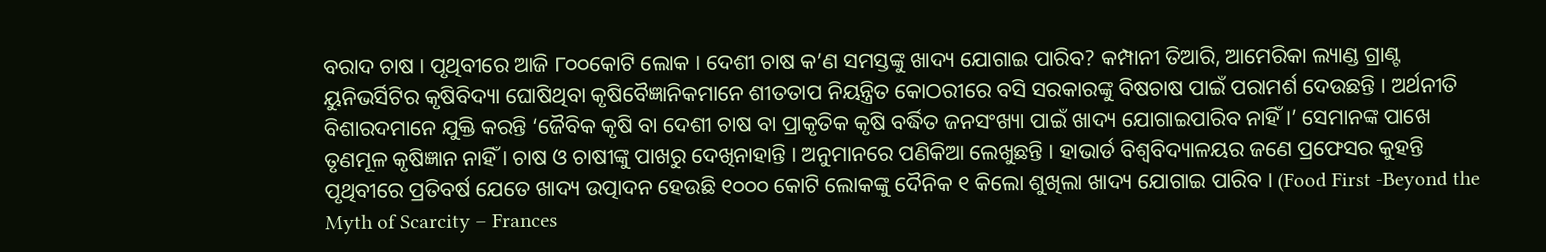ବରାଦ ଚାଷ । ପୃଥିବୀରେ ଆଜି ୮୦୦କୋଟି ଲୋକ । ଦେଶୀ ଚାଷ କ’ଣ ସମସ୍ତଙ୍କୁ ଖାଦ୍ୟ ଯୋଗାଇ ପାରିବ? କମ୍ପାନୀ ତିଆରି, ଆମେରିକା ଲ୍ୟାଣ୍ଡ ଗ୍ରାଣ୍ଟ ୟୁନିଭର୍ସିଟିର କୃଷିବିଦ୍ୟା ଘୋଷିଥିବା କୃଷିବୈଜ୍ଞାନିକମାନେ ଶୀତତାପ ନିୟନ୍ତ୍ରିତ କୋଠରୀରେ ବସି ସରକାରଙ୍କୁ ବିଷଚାଷ ପାଇଁ ପରାମର୍ଶ ଦେଉଛନ୍ତି । ଅର୍ଥନୀତି ବିଶାରଦମାନେ ଯୁକ୍ତି କରନ୍ତି ‘ଜୈବିକ କୃଷି ବା ଦେଶୀ ଚାଷ ବା ପ୍ରାକୃତିକ କୃଷି ବର୍ଦ୍ଧିତ ଜନସଂଖ୍ୟା ପାଇଁ ଖାଦ୍ୟ ଯୋଗାଇପାରିବ ନାହିଁ ।’ ସେମାନଙ୍କ ପାଖେ ତୃଣମୂଳ କୃଷିଜ୍ଞାନ ନାହିଁ । ଚାଷ ଓ ଚାଷୀଙ୍କୁ ପାଖରୁ ଦେଖିନାହାନ୍ତି । ଅନୁମାନରେ ପଣିକିଆ ଲେଖୁଛନ୍ତି । ହାଭାର୍ଡ ବିଶ୍ୱବିଦ୍ୟାଳୟର ଜଣେ ପ୍ରଫେସର କୁହନ୍ତି ପୃଥିବୀରେ ପ୍ରତିବର୍ଷ ଯେତେ ଖାଦ୍ୟ ଉତ୍ପାଦନ ହେଉଛି ୧୦୦୦ କୋଟି ଲୋକଙ୍କୁ ଦୈନିକ ୧ କିଲୋ ଶୁଖିଲା ଖାଦ୍ୟ ଯୋଗାଇ ପାରିବ । (Food First -Beyond the Myth of Scarcity – Frances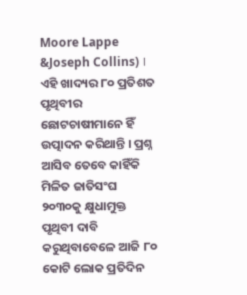Moore Lappe &Joseph Collins) । ଏହି ଖାଦ୍ୟର ୮୦ ପ୍ରତିଶତ ପୃଥିବୀର ଛୋଟଚାଷୀମାନେ ହିଁ ଉତ୍ପାଦନ କରିଥାନ୍ତି । ପ୍ରଶ୍ନ ଆସିବ ତେବେ କାହିଁକି ମିଳିତ ଜାତିସଂଘ ୨୦୩୦କୁ କ୍ଷୁଧାମୁକ୍ତ ପୃଥିବୀ ଦାବି କରୁଥିବାବେଳେ ଆଜି ୮୦ କୋଟି ଲୋକ ପ୍ରତିଦିନ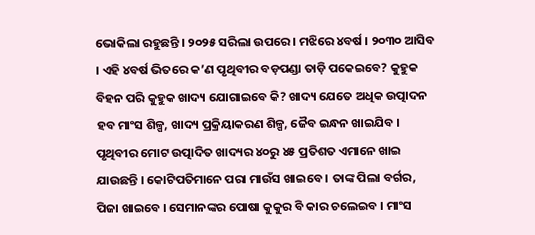ଭୋକିଲା ରହୁଛନ୍ତି । ୨୦୨୫ ସରିଲା ଉପରେ । ମଝିରେ ୪ବର୍ଷ । ୨୦୩୦ ଆସିବ । ଏହି ୪ବର୍ଷ ଭିତରେ କ’ଣ ପୃଥିବୀର ବଡ଼ପଣ୍ଡା ତାଡ଼ି ପକେଇବେ? କୁହୁକ ବିହନ ପରି କୁହୁକ ଖାଦ୍ୟ ଯୋଗାଇବେ କି? ଖାଦ୍ୟ ଯେତେ ଅଧିକ ଉତ୍ପାଦନ ହବ ମାଂସ ଶିଳ୍ପ, ଖାଦ୍ୟ ପ୍ରକ୍ରିୟାକରଣ ଶିଳ୍ପ, ଜୈବ ଇନ୍ଧନ ଖାଇଯିବ । ପୃଥିବୀର ମୋଟ ଉତ୍ପାଦିତ ଖାଦ୍ୟର ୪୦ରୁ ୪୫ ପ୍ରତିଶତ ଏମାନେ ଖାଇ ଯାଉଛନ୍ତି । କୋଟିପତିମାନେ ପରା ମାଉଁସ ଖାଇବେ । ତାଙ୍କ ପିଲା ବର୍ଗର, ପିଜା ଖାଇବେ । ସେମାନଙ୍କର ପୋଷା କୁକୁର ବି କାର ଚଲେଇବ । ମାଂସ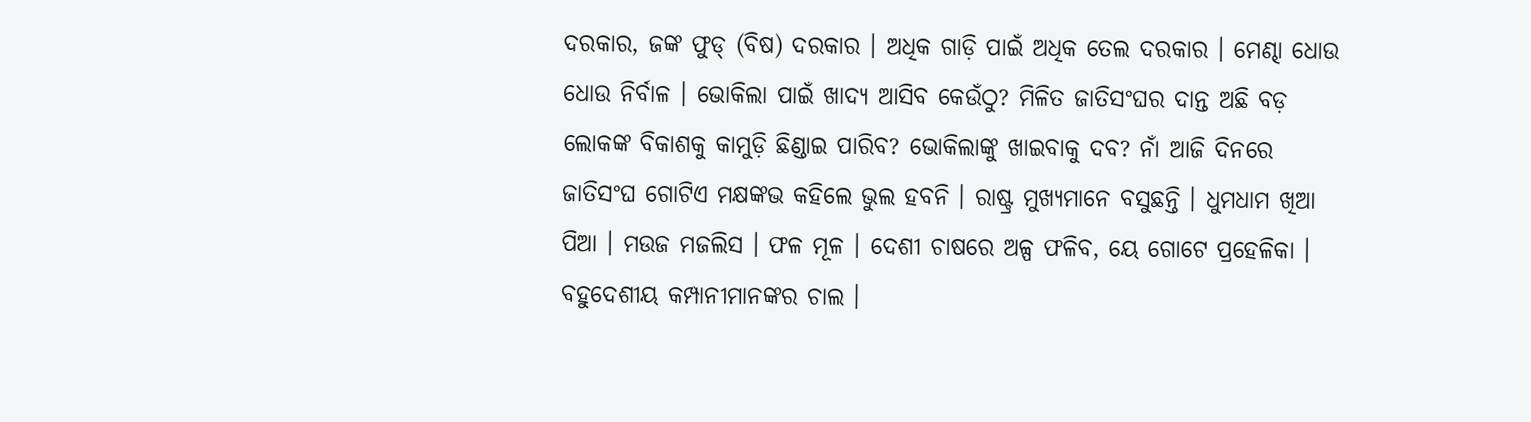ଦରକାର, ଜଙ୍କ ଫୁଡ୍ (ବିଷ) ଦରକାର । ଅଧିକ ଗାଡ଼ି ପାଇଁ ଅଧିକ ତେଲ ଦରକାର । ମେଣ୍ଢା ଧୋଉ ଧୋଉ ନିର୍ବାଳ । ଭୋକିଲା ପାଇଁ ଖାଦ୍ୟ ଆସିବ କେଉଁଠୁ? ମିଳିତ ଜାତିସଂଘର ଦାନ୍ତ ଅଛି ବଡ଼ ଲୋକଙ୍କ ବିକାଶକୁ କାମୁଡ଼ି ଛିଣ୍ଡାଇ ପାରିବ? ଭୋକିଲାଙ୍କୁ ଖାଇବାକୁ ଦବ? ନାଁ ଆଜି ଦିନରେ ଜାତିସଂଘ ଗୋଟିଏ ମକ୍ଷଙ୍କଭ କହିଲେ ଭୁଲ ହବନି । ରାଷ୍ଟ୍ର ମୁଖ୍ୟମାନେ ବସୁଛନ୍ତି । ଧୁମଧାମ ଖିଆ ପିଆ । ମଉଜ ମଜଲିସ । ଫଳ ମୂଳ । ଦେଶୀ ଚାଷରେ ଅଳ୍ପ ଫଳିବ, ୟେ ଗୋଟେ ପ୍ରହେଳିକା । ବହୁଦେଶୀୟ କମ୍ପାନୀମାନଙ୍କର ଚାଲ ।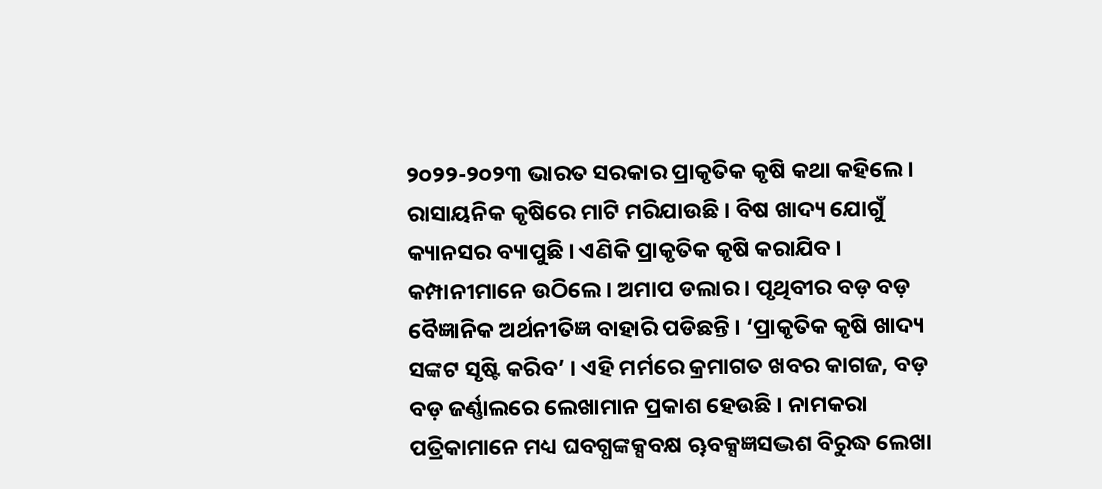୨୦୨୨-୨୦୨୩ ଭାରତ ସରକାର ପ୍ରାକୃତିକ କୃଷି କଥା କହିଲେ । ରାସାୟନିକ କୃଷିରେ ମାଟି ମରିଯାଉଛି । ବିଷ ଖାଦ୍ୟ ଯୋଗୁଁ କ୍ୟାନସର ବ୍ୟାପୁଛି । ଏଣିକି ପ୍ରାକୃତିକ କୃଷି କରାଯିବ । କମ୍ପାନୀମାନେ ଉଠିଲେ । ଅମାପ ଡଲାର । ପୃଥିବୀର ବଡ଼ ବଡ଼ ବୈଜ୍ଞାନିକ ଅର୍ଥନୀତିଜ୍ଞ ବାହାରି ପଡିଛନ୍ତି । ‘ପ୍ରାକୃତିକ କୃଷି ଖାଦ୍ୟ ସଙ୍କଟ ସୃଷ୍ଟି କରିବ’ । ଏହି ମର୍ମରେ କ୍ରମାଗତ ଖବର କାଗଜ, ବଡ଼ ବଡ଼ ଜର୍ଣ୍ଣାଲରେ ଲେଖାମାନ ପ୍ରକାଶ ହେଉଛି । ନାମକରା ପତ୍ରିକାମାନେ ମଧ୍ୟ ଘବଗ୍ଧଙ୍କକ୍ସବକ୍ଷ ୠବକ୍ସଜ୍ଞସଦ୍ଭଶ ବିରୁଦ୍ଧ ଲେଖା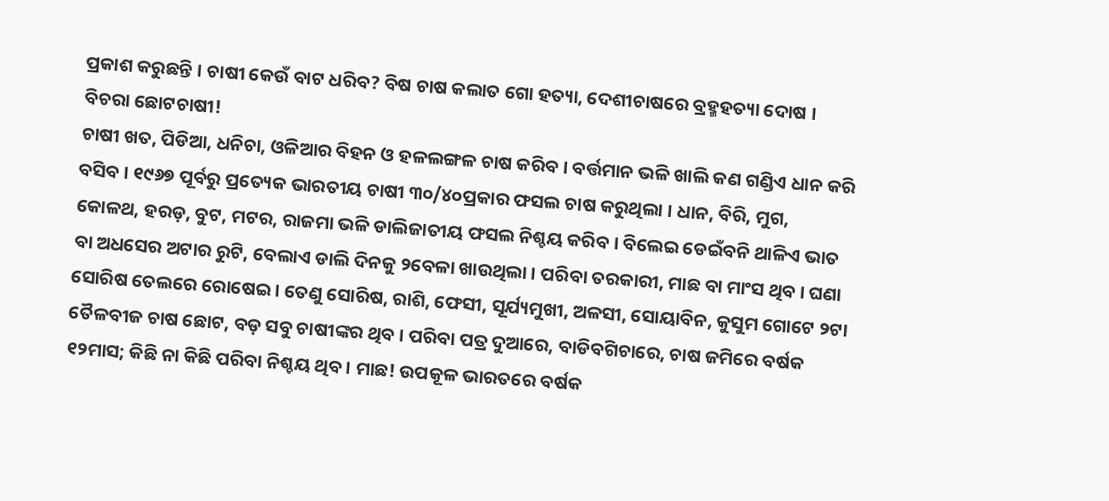ପ୍ରକାଶ କରୁଛନ୍ତି । ଚାଷୀ କେଉଁ ବାଟ ଧରିବ? ବିଷ ଚାଷ କଲାତ ଗୋ ହତ୍ୟା, ଦେଶୀଚାଷରେ ବ୍ରହ୍ମହତ୍ୟା ଦୋଷ । ବିଚରା ଛୋଟଚାଷୀ!
ଚାଷୀ ଖତ, ପିଡିଆ, ଧନିଚା, ଓଳିଆର ବିହନ ଓ ହଳଲଙ୍ଗଳ ଚାଷ କରିବ । ବର୍ତ୍ତମାନ ଭଳି ଖାଲି କଣ ଗଣ୍ଡିଏ ଧାନ କରି ବସିବ । ୧୯୬୭ ପୂର୍ବରୁ ପ୍ରତ୍ୟେକ ଭାରତୀୟ ଚାଷୀ ୩୦/୪୦ପ୍ରକାର ଫସଲ ଚାଷ କରୁଥିଲା । ଧାନ, ବିରି, ମୁଗ, କୋଳଥ, ହରଡ଼, ବୁଟ, ମଟର, ରାଜମା ଭଳି ଡାଲିଜାତୀୟ ଫସଲ ନିଶ୍ଚୟ କରିବ । ବିଲେଇ ଡେଇଁବନି ଥାଳିଏ ଭାତ ବା ଅଧସେର ଅଟାର ରୁଟି, ବେଲାଏ ଡାଲି ଦିନକୁ ୨ବେଳା ଖାଉଥିଲା । ପରିବା ତରକାରୀ, ମାଛ ବା ମାଂସ ଥିବ । ଘଣା ସୋରିଷ ତେଲରେ ରୋଷେଇ । ତେଣୁ ସୋରିଷ, ରାଶି, ଫେସୀ, ସୂର୍ଯ୍ୟମୁଖୀ, ଅଳସୀ, ସୋୟାବିନ, କୁସୁମ ଗୋଟେ ୨ଟା ତୈଳବୀଜ ଚାଷ ଛୋଟ, ବଡ଼ ସବୁ ଚାଷୀଙ୍କର ଥିବ । ପରିବା ପତ୍ର ଦୁଆରେ, ବାଡିବଗିଚାରେ, ଚାଷ ଜମିରେ ବର୍ଷକ ୧୨ମାସ; କିଛି ନା କିଛି ପରିବା ନିଶ୍ଚୟ ଥିବ । ମାଛ! ଉପକୂଳ ଭାରତରେ ବର୍ଷକ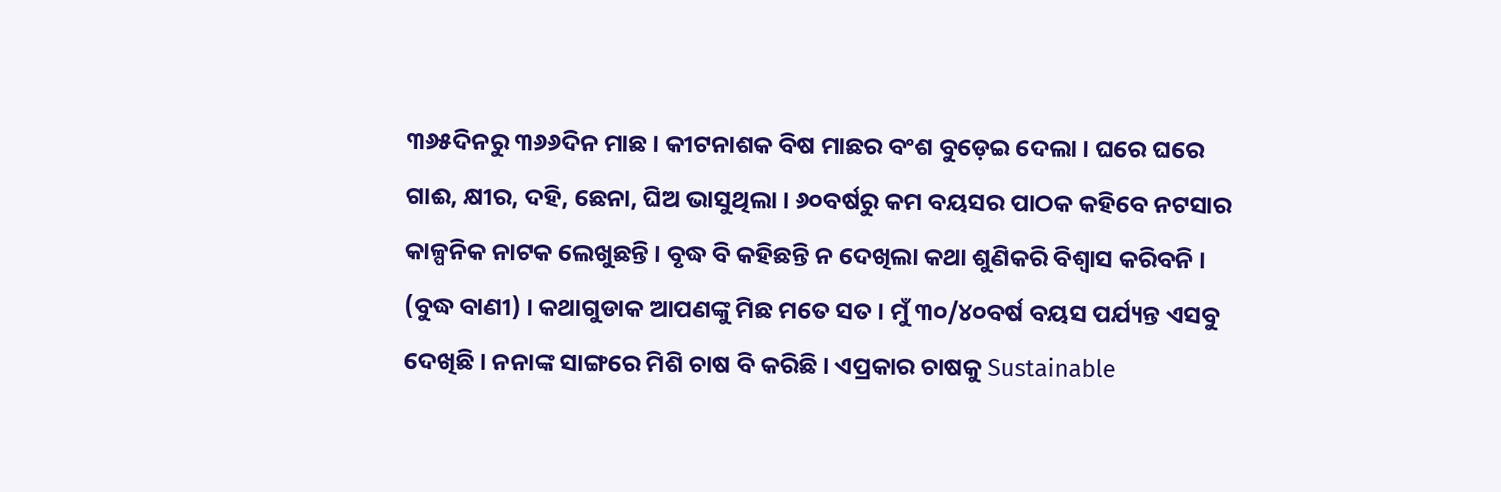୩୬୫ଦିନରୁ ୩୬୬ଦିନ ମାଛ । କୀଟନାଶକ ବିଷ ମାଛର ବଂଶ ବୁଡ଼େଇ ଦେଲା । ଘରେ ଘରେ ଗାଈ, କ୍ଷୀର, ଦହି, ଛେନା, ଘିଅ ଭାସୁଥିଲା । ୬୦ବର୍ଷରୁ କମ ବୟସର ପାଠକ କହିବେ ନଟସାର କାଳ୍ପନିକ ନାଟକ ଲେଖୁଛନ୍ତି । ବୃଦ୍ଧ ବି କହିଛନ୍ତି ନ ଦେଖିଲା କଥା ଶୁଣିକରି ବିଶ୍ୱାସ କରିବନି । (ବୁଦ୍ଧ ବାଣୀ) । କଥାଗୁଡାକ ଆପଣଙ୍କୁ ମିଛ ମତେ ସତ । ମୁଁ ୩୦/୪୦ବର୍ଷ ବୟସ ପର୍ଯ୍ୟନ୍ତ ଏସବୁ ଦେଖିଛି । ନନାଙ୍କ ସାଙ୍ଗରେ ମିଶି ଚାଷ ବି କରିଛି । ଏପ୍ରକାର ଚାଷକୁ Sustainable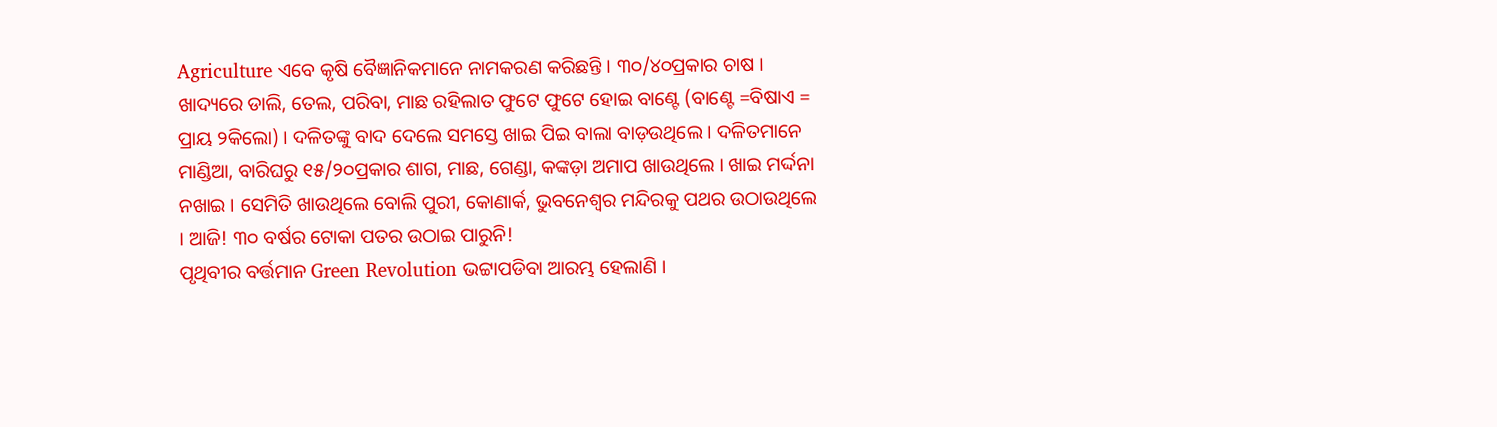Agriculture ଏବେ କୃଷି ବୈଜ୍ଞାନିକମାନେ ନାମକରଣ କରିଛନ୍ତି । ୩୦/୪୦ପ୍ରକାର ଚାଷ । ଖାଦ୍ୟରେ ଡାଲି, ତେଲ, ପରିବା, ମାଛ ରହିଲାତ ଫୁଟେ ଫୁଟେ ହୋଇ ବାଣ୍ଟେ (ବାଣ୍ଟେ =ବିଷାଏ = ପ୍ରାୟ ୨କିଲୋ) । ଦଳିତଙ୍କୁ ବାଦ ଦେଲେ ସମସ୍ତେ ଖାଇ ପିଇ ବାଲା ବାଡ଼ଉଥିଲେ । ଦଳିତମାନେ ମାଣ୍ଡିଆ, ବାରିଘରୁ ୧୫/୨୦ପ୍ରକାର ଶାଗ, ମାଛ, ଗେଣ୍ଡା, କଙ୍କଡ଼ା ଅମାପ ଖାଉଥିଲେ । ଖାଇ ମର୍ଦ୍ଦନା ନଖାଇ । ସେମିତି ଖାଉଥିଲେ ବୋଲି ପୁରୀ, କୋଣାର୍କ, ଭୁବନେଶ୍ୱର ମନ୍ଦିରକୁ ପଥର ଉଠାଉଥିଲେ । ଆଜି! ୩୦ ବର୍ଷର ଟୋକା ପତର ଉଠାଇ ପାରୁନି!
ପୃଥିବୀର ବର୍ତ୍ତମାନ Green Revolution ଭଟ୍ଟାପଡିବା ଆରମ୍ଭ ହେଲାଣି ।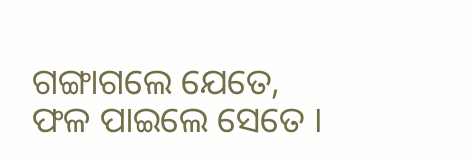ଗଙ୍ଗାଗଲେ ଯେତେ, ଫଳ ପାଇଲେ ସେତେ ।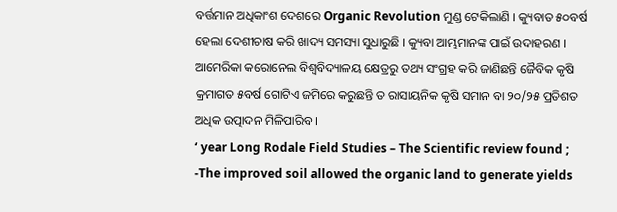ବର୍ତ୍ତମାନ ଅଧିକାଂଶ ଦେଶରେ Organic Revolution ମୁଣ୍ଡ ଟେକିଲାଣି । କ୍ୟୁବାତ ୫୦ବର୍ଷ ହେଲା ଦେଶୀଚାଷ କରି ଖାଦ୍ୟ ସମସ୍ୟା ସୁଧାରୁଛି । କ୍ୟୁବା ଆମ୍ଭମାନଙ୍କ ପାଇଁ ଉଦାହରଣ । ଆମେରିକା କରୋନେଲ ବିଶ୍ୱବିଦ୍ୟାଳୟ କ୍ଷେତ୍ରରୁ ତଥ୍ୟ ସଂଗ୍ରହ କରି ଜାଣିଛନ୍ତି ଜୈବିକ କୃଷି କ୍ରମାଗତ ୫ବର୍ଷ ଗୋଟିଏ ଜମିରେ କରୁଛନ୍ତି ତ ରାସାୟନିକ କୃଷି ସମାନ ବା ୨୦/୨୫ ପ୍ରତିଶତ ଅଧିକ ଉତ୍ପାଦନ ମିଳିପାରିବ ।
‘ year Long Rodale Field Studies – The Scientific review found ;
-The improved soil allowed the organic land to generate yields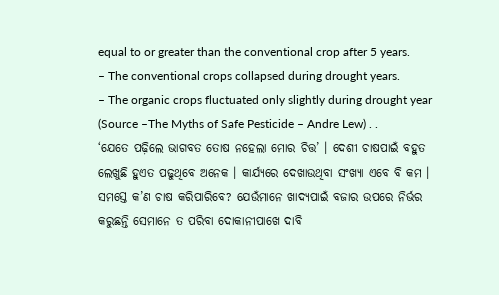equal to or greater than the conventional crop after 5 years.
– The conventional crops collapsed during drought years.
– The organic crops fluctuated only slightly during drought year (Source –The Myths of Safe Pesticide – Andre Lew) . .
‘ଯେତେ ପଢ଼ିଲେ ଭାଗବତ ତୋଷ ନହେଲା ମୋର ଚିତ୍ତ’ । ଦେଶୀ ଚାଷପାଇଁ ବହୁତ ଲେଖୁଛି ହୁଏତ ପଢୁଥିବେ ଅନେକ । କାର୍ଯ୍ୟରେ ଦେଖାଉଥିବା ସଂଖ୍ୟା ଏବେ ବି କମ । ସମସ୍ତେ କ’ଣ ଚାଷ କରିପାରିବେ? ଯେଉଁମାନେ ଖାଦ୍ୟପାଇଁ ବଜାର ଉପରେ ନିର୍ଭର କରୁଛନ୍ତି ସେମାନେ ତ ପରିବା ଦୋକାନୀପାଖେ ଦାବି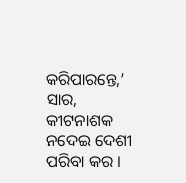କରିପାରନ୍ତେ,’ ସାର, କୀଟନାଶକ ନଦେଇ ଦେଶୀ ପରିବା କର ।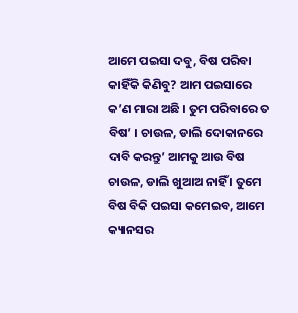ଆମେ ପଇସା ଦବୁ, ବିଷ ପରିବା କାହିଁକି କିଣିବୁ? ଆମ ପଇସାରେ କ’ଣ ମାରା ଅଛି । ତୁମ ପରିବାରେ ତ ବିଷ’ । ଚାଉଳ, ଡାଲି ଦୋକାନରେ ଦାବି କରନ୍ତୁ’ ଆମକୁ ଆଉ ବିଷ ଚାଉଳ, ଡାଲି ଖୁଆଅ ନାହିଁ । ତୁମେ ବିଷ ବିକି ପଇସା କମେଇବ, ଆମେ କ୍ୟାନସର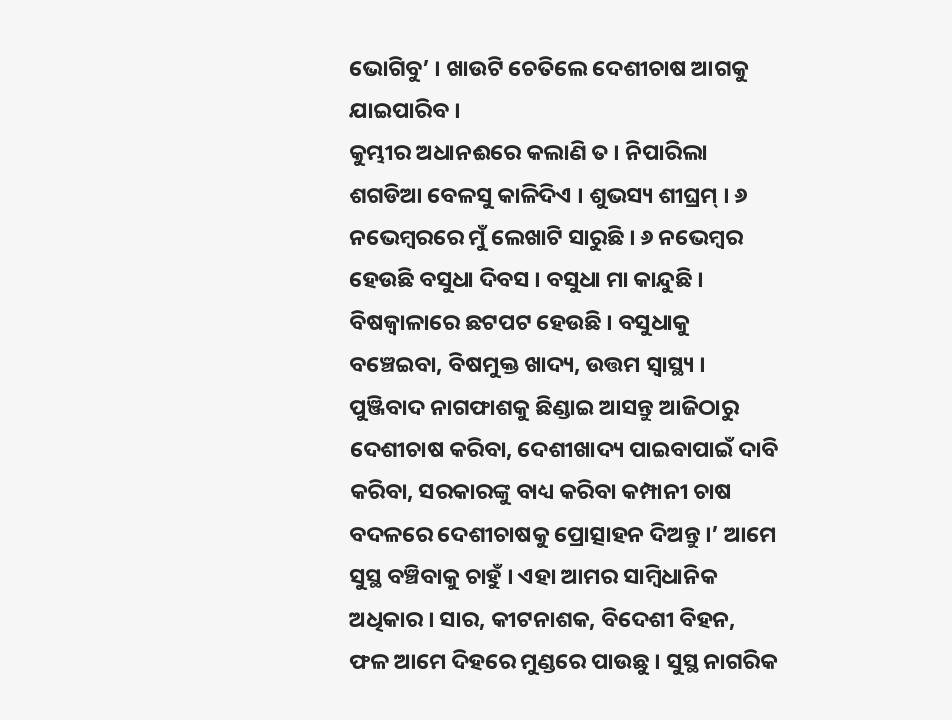ଭୋଗିବୁ’ । ଖାଉଟି ଚେତିଲେ ଦେଶୀଚାଷ ଆଗକୁ ଯାଇପାରିବ ।
କୁମ୍ଭୀର ଅଧାନଈରେ କଲାଣି ତ । ନିପାରିଲା ଶଗଡିଆ ବେଳସୁ କାଳିଦିଏ । ଶୁଭସ୍ୟ ଶୀଘ୍ରମ୍ । ୬ ନଭେମ୍ବରରେ ମୁଁ ଲେଖାଟି ସାରୁଛି । ୬ ନଭେମ୍ବର ହେଉଛି ବସୁଧା ଦିବସ । ବସୁଧା ମା କାନ୍ଦୁଛି । ବିଷଜ୍ୱାଳାରେ ଛଟପଟ ହେଉଛି । ବସୁଧାକୁ ବଞ୍ଚେଇବା, ବିଷମୁକ୍ତ ଖାଦ୍ୟ, ଉତ୍ତମ ସ୍ୱାସ୍ଥ୍ୟ । ପୁଞ୍ଜିବାଦ ନାଗଫାଶକୁ ଛିଣ୍ଡାଇ ଆସନ୍ତୁ ଆଜିଠାରୁ ଦେଶୀଚାଷ କରିବା, ଦେଶୀଖାଦ୍ୟ ପାଇବାପାଇଁ ଦାବି କରିବା, ସରକାରଙ୍କୁ ବାଧ୍ୟ କରିବା କମ୍ପାନୀ ଚାଷ ବଦଳରେ ଦେଶୀଚାଷକୁ ପ୍ରୋତ୍ସାହନ ଦିଅନ୍ତୁ ।’ ଆମେ ସୁସ୍ଥ ବଞ୍ଚିବାକୁ ଚାହୁଁ । ଏହା ଆମର ସାମ୍ବିଧାନିକ ଅଧିକାର । ସାର, କୀଟନାଶକ, ବିଦେଶୀ ବିହନ, ଫଳ ଆମେ ଦିହରେ ମୁଣ୍ଡରେ ପାଉଛୁ । ସୁସ୍ଥ ନାଗରିକ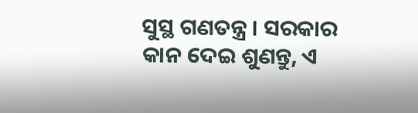ସୁସ୍ଥ ଗଣତନ୍ତ୍ର । ସରକାର କାନ ଦେଇ ଶୁଣନ୍ତୁ, ଏ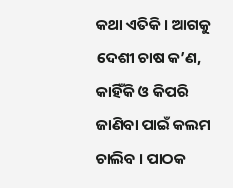କଥା ଏତିକି । ଆଗକୁ ଦେଶୀ ଚାଷ କ’ଣ, କାହିଁକି ଓ କିପରି ଜାଣିବା ପାଇଁ କଲମ ଚାଲିବ । ପାଠକ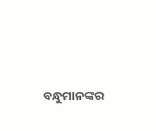ବନ୍ଧୁମାନଙ୍କର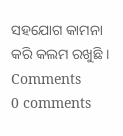ସହଯୋଗ କାମନା କରି କଲମ ରଖୁଛି ।
Comments
0 comments